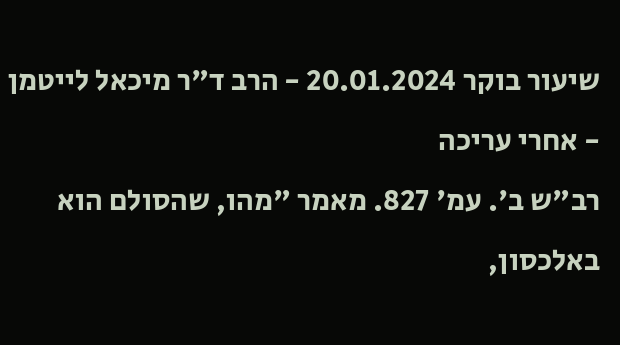שיעור בוקר 20.01.2024 - הרב ד"ר מיכאל לייטמן - אחרי עריכה
רב"ש ב'. עמ' 827. מאמר "מהו, שהסולם הוא באלכסון,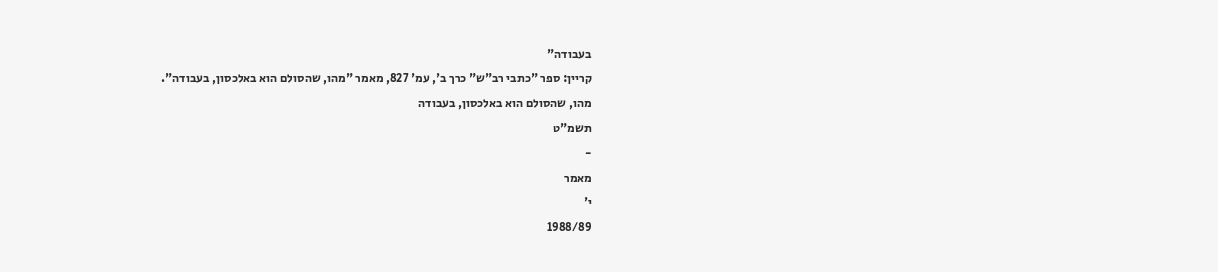בעבודה"
קריין: ספר "כתבי רב"ש" כרך ב', עמ' 827, מאמר "מהו, שהסולם הוא באלכסון, בעבודה".
מהו, שהסולם הוא באלכסון, בעבודה
תשמ"ט
-
מאמר
י'
1988/89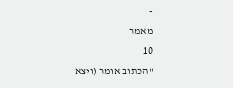-
מאמר
10
"הכתוב אומר (ויצא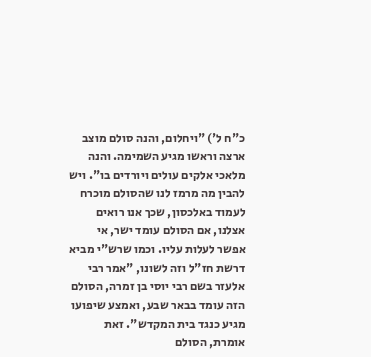כ"ח ל') "ויחלום, והנה סולם מוצב ארצה וראשו מגיע השמימה. והנה מלאכי אלקים עולים ויורדים בו". ויש להבין מה מרמז לנו שהסולם מוכרח לעמוד באלכסון, שכך אנו רואים אצלנו, אם הסולם עומד ישר, אי אפשר לעלות עליו. וכמו שרש"י מביא דרשת חז"ל וזה לשונו, "אמר רבי אלעזר בשם רבי יוסי בן זמרה, הסולם הזה עומד בבאר שבע, ואמצע שיפועו מגיע כנגד בית המקדש". זאת אומרת, הסולם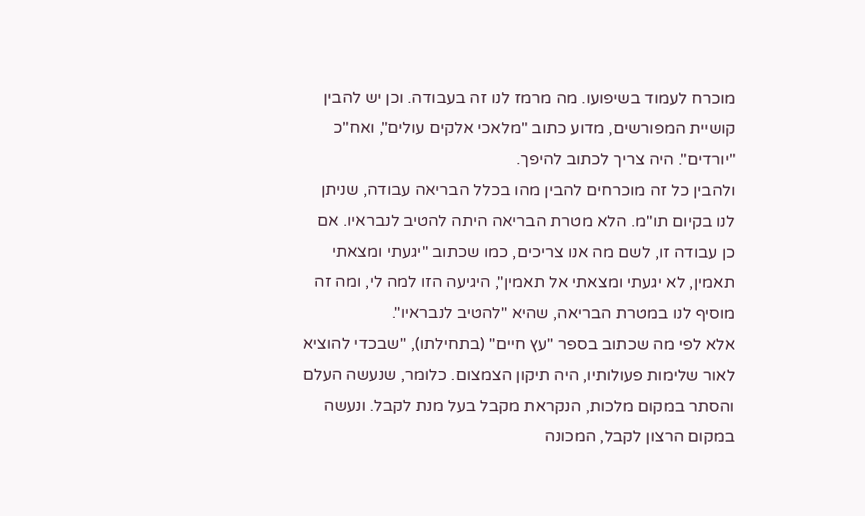מוכרח לעמוד בשיפועו. מה מרמז לנו זה בעבודה. וכן יש להבין קושיית המפורשים, מדוע כתוב "מלאכי אלקים עולים", ואח"כ "יורדים". היה צריך לכתוב להיפך.
ולהבין כל זה מוכרחים להבין מהו בכלל הבריאה עבודה, שניתן לנו בקיום תו"מ. הלא מטרת הבריאה היתה להטיב לנבראיו. אם כן עבודה זו, לשם מה אנו צריכים, כמו שכתוב "יגעתי ומצאתי תאמין, לא יגעתי ומצאתי אל תאמין", היגיעה הזו למה לי, ומה זה מוסיף לנו במטרת הבריאה, שהיא "להטיב לנבראיו".
אלא לפי מה שכתוב בספר "עץ חיים" (בתחילתו), "שבכדי להוציא לאור שלימות פעולותיו, היה תיקון הצמצום. כלומר, שנעשה העלם והסתר במקום מלכות, הנקראת מקבל בעל מנת לקבל. ונעשה במקום הרצון לקבל, המכונה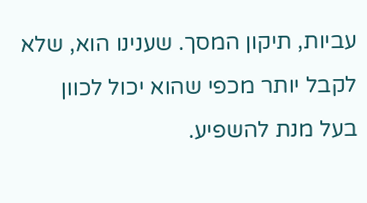עביות, תיקון המסך. שענינו הוא, שלא לקבל יותר מכפי שהוא יכול לכוון בעל מנת להשפיע.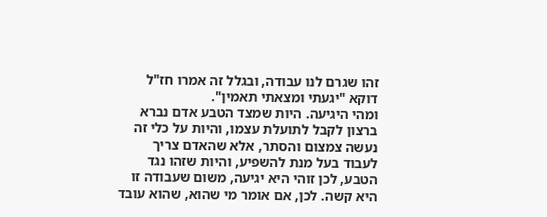זהו שגרם לנו עבודה, ובגלל זה אמרו חז"ל דוקא "יגעתי ומצאתי תאמין".
ומהי היגיעה. היות שמצד הטבע אדם נברא ברצון לקבל לתועלת עצמו, והיות על כלי זה נעשה צמצום והסתר, אלא שהאדם צריך לעבוד בעל מנת להשפיע, והיות שזהו נגד הטבע, לכן זוהי היא יגיעה, משום שעבודה זו היא קשה. לכן, אם אומר מי שהוא, שהוא עובד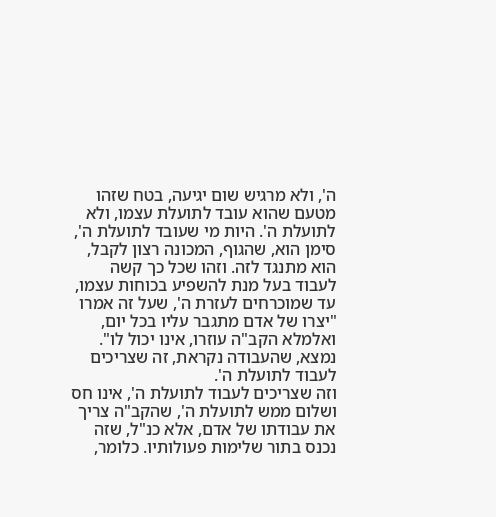ה', ולא מרגיש שום יגיעה, בטח שזהו מטעם שהוא עובד לתועלת עצמו, ולא לתועלת ה'. היות מי שעובד לתועלת ה', סימן הוא, שהגוף, המכונה רצון לקבל, הוא מתנגד לזה. וזהו שכל כך קשה לעבוד בעל מנת להשפיע בכוחות עצמו, עד שמוכרחים לעזרת ה', שעל זה אמרו "יצרו של אדם מתגבר עליו בכל יום, ואלמלא הקב"ה עוזרו, אינו יכול לו". נמצא, שהעבודה נקראת, זה שצריכים לעבוד לתועלת ה'.
וזה שצריכים לעבוד לתועלת ה', אינו חס ושלום ממש לתועלת ה', שהקב"ה צריך את עבודתו של אדם, אלא כנ"ל, שזה נכנס בתור שלימות פעולותיו. כלומר,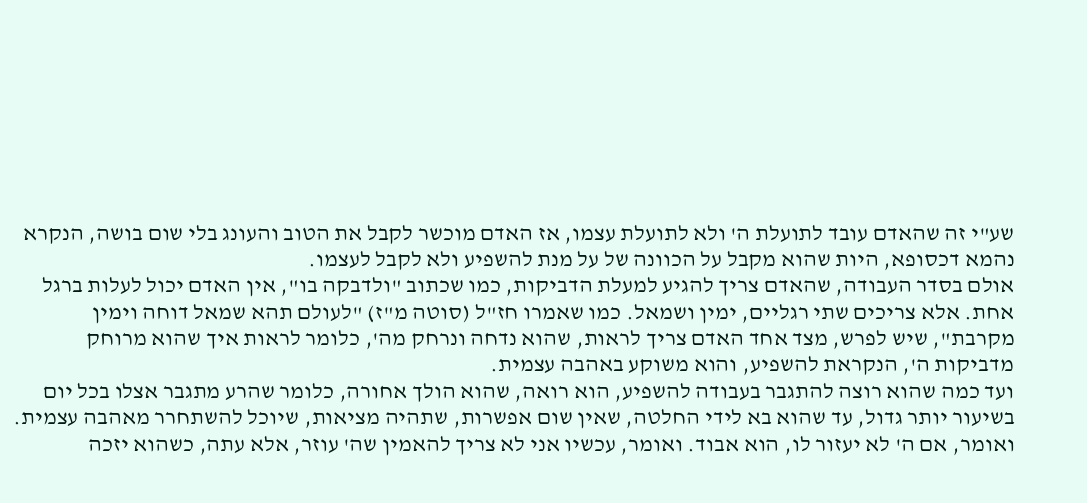שע"י זה שהאדם עובד לתועלת ה' ולא לתועלת עצמו, אז האדם מוכשר לקבל את הטוב והעונג בלי שום בושה, הנקרא נהמא דכסופא, היות שהוא מקבל על הכוונה של על מנת להשפיע ולא לקבל לעצמו.
אולם בסדר העבודה, שהאדם צריך להגיע למעלת הדביקות, כמו שכתוב "ולדבקה בו", אין האדם יכול לעלות ברגל אחת. אלא צריכים שתי רגליים, ימין ושמאל. כמו שאמרו חז"ל (סוטה מ"ז) "לעולם תהא שמאל דוחה וימין מקרבת", שיש לפרש, מצד אחד האדם צריך לראות, שהוא נדחה ונרחק מה', כלומר לראות איך שהוא מרוחק מדביקות ה', הנקראת להשפיע, והוא משוקע באהבה עצמית.
ועד כמה שהוא רוצה להתגבר בעבודה להשפיע, הוא רואה, שהוא הולך אחורה, כלומר שהרע מתגבר אצלו בכל יום בשיעור יותר גדול, עד שהוא בא לידי החלטה, שאין שום אפשרות, שתהיה מציאות, שיוכל להשתחרר מאהבה עצמית. ואומר, אם ה' לא יעזור לו, הוא אבוד. ואומר, עכשיו אני לא צריך להאמין שה' עוזר, אלא עתה, כשהוא יזכה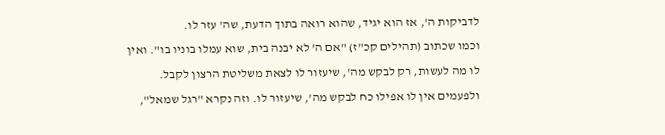לדביקות ה', אז הוא יגיד, שהוא רואה בתוך הדעת, שה' עזר לו.
וכמו שכתוב (תהילים קכ"ז) "אם ה' לא יבנה בית, שוא עמלו בוניו בו". ואין לו מה לעשות, רק לבקש מה', שיעזור לו לצאת משליטת הרצון לקבל. ולפעמים אין לו אפילו כח לבקש מה', שיעזור לו. וזה נקרא "רגל שמאל",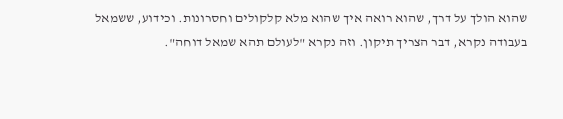שהוא הולך על דרך, שהוא רואה איך שהוא מלא קלקולים וחסרונות. וכידוע, ששמאל בעבודה נקרא, דבר הצריך תיקון. וזה נקרא "לעולם תהא שמאל דוחה".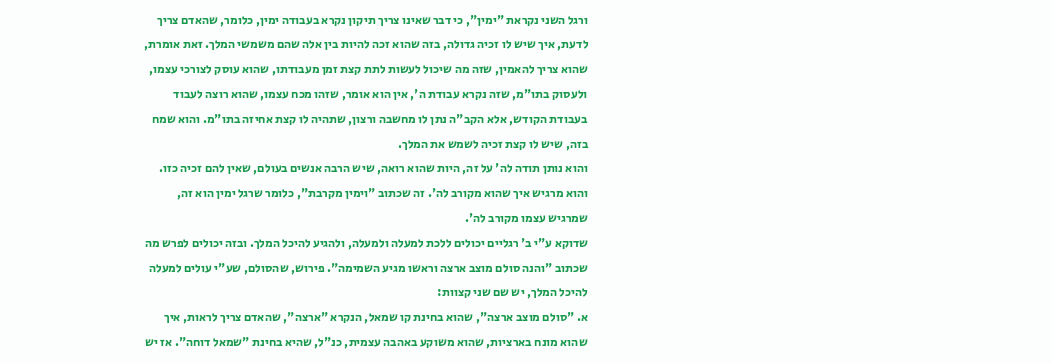ורגל השני נקראת "ימין", כי דבר שאינו צריך תיקון נקרא בעבודה ימין, כלומר, שהאדם צריך לדעת, איך שיש לו זכיה גדולה, בזה שהוא זכה להיות בין אלה שהם משמשי המלך. זאת אומרת, שהוא צריך להאמין, שזה מה שיכול לעשות לתת קצת זמן מעבודתו, שהוא עוסק לצורכי עצמו, ולעסוק בתו"מ, שזה נקרא עבודת ה', אין הוא אומר, שזהו מכח עצמו, שהוא רוצה לעבוד בעבודת הקודש, אלא הקב"ה נתן לו מחשבה ורצון, שתהיה לו קצת אחיזה בתו"מ. והוא שמח בזה, שיש לו קצת זכיה לשמש את המלך.
והוא נותן תודה לה' על זה, היות שהוא רואה, שיש הרבה אנשים בעולם, שאין להם זכיה כזו. והוא מרגיש איך שהוא מקורב לה'. זה שכתוב "וימין מקרבת", כלומר שרגל ימין הוא זה, שמרגיש עצמו מקורב לה'.
שדוקא ע"י ב' רגליים יכולים ללכת למעלה ולמעלה, ולהגיע להיכל המלך. ובזה יכולים לפרש מה שכתוב "והנה סולם מוצב ארצה וראשו מגיע השמימה". פירוש, שהסולם, שע"י עולים למעלה להיכל המלך, יש שם שני קצוות:
א. "סולם מוצב ארצה", שהוא בחינת קו שמאל, הנקרא "ארצה", שהאדם צריך לראות, איך שהוא מונח בארציות, שהוא משוקע באהבה עצמית, כנ"ל, שהיא בחינת "שמאל דוחה". אז יש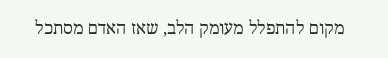מקום להתפלל מעומק הלב, שאז האדם מסתכל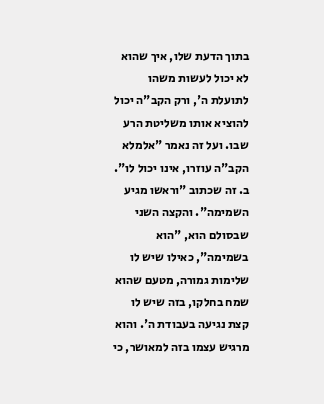בתוך הדעת שלו, איך שהוא לא יכול לעשות משהו לתועלת ה', ורק הקב"ה יכול להוציא אותו משליטת הרע שבו. ועל זה נאמר "אלמלא הקב"ה עוזרו, אינו יכול לו".
ב. זה שכתוב "וראשו מגיע השמימה". והקצה השני שבסולם הוא, "הוא בשמימה", כאילו שיש לו שלימות גמורה, מטעם שהוא שמח בחלקו, בזה שיש לו קצת נגיעה בעבודת ה'. והוא מרגיש עצמו בזה למאושר, כי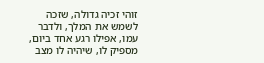זוהי זכיה גדולה, שזכה לשמש את המלך, ולדבר עמו, אפילו רגע אחד ביום, מספיק לו, שיהיה לו מצב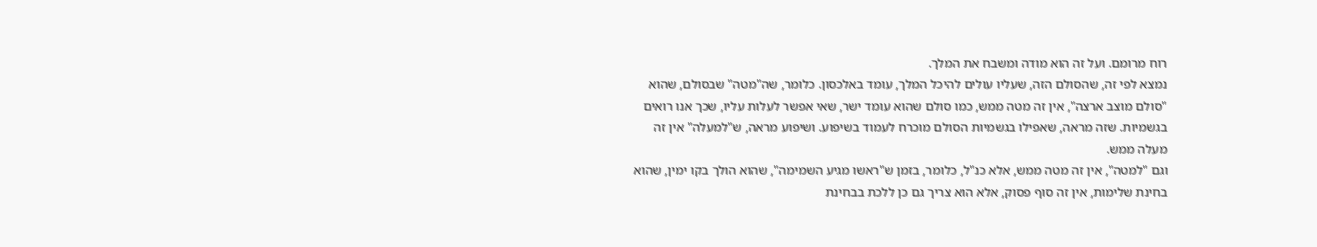רוח מרומם. ועל זה הוא מודה ומשבח את המלך.
נמצא לפי זה, שהסולם הזה, שעליו עולים להיכל המלך, עומד באלכסון. כלומר, שה"מטה" שבסולם, שהוא "סולם מוצב ארצה", אין זה מטה ממש, כמו סולם שהוא עומד ישר, שאי אפשר לעלות עליו, שכך אנו רואים בגשמיות. שזה מראה, שאפילו בגשמיות הסולם מוכרח לעמוד בשיפוע. ושיפוע מראה, ש"למעלה" אין זה מעלה ממש.
וגם "למטה", אין זה מטה ממש, אלא כנ"ל, כלומר, בזמן ש"ראשו מגיע השמימה", שהוא הולך בקו ימין, שהוא בחינת שלימות, אין זה סוף פסוק, אלא הוא צריך גם כן ללכת בבחינת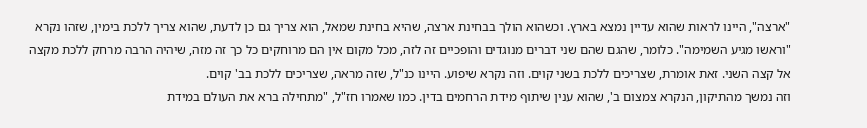"ארצה", היינו לראות שהוא עדיין נמצא בארץ. וכשהוא הולך בבחינת ארצה, שהיא בחינת שמאל, הוא צריך גם כן לדעת, שהוא צריך ללכת בימין, שזהו נקרא "וראשו מגיע השמימה". כלומר, שהגם שהם שני דברים מנוגדים והופכיים זה לזה, מכל מקום אין הם מרוחקים כל כך זה מזה, שיהיה הרבה מרחק ללכת מקצה אל קצה השני. זאת אומרת, שצריכים ללכת בשני קוים. וזה נקרא שיפוע. היינו כנ"ל, שזה מראה, שצריכים ללכת בב' קוים.
וזה נמשך מהתיקון, הנקרא צמצום ב', שהוא ענין שיתוף מידת הרחמים בדין. כמו שאמרו חז"ל, "מתחילה ברא את העולם במידת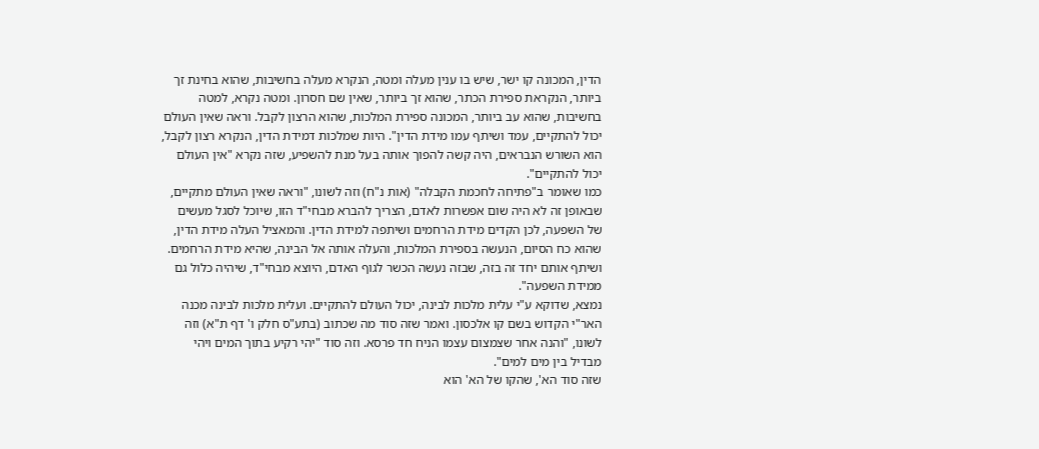הדין, המכונה קו ישר, שיש בו ענין מעלה ומטה, הנקרא מעלה בחשיבות, שהוא בחינת זך ביותר, הנקראת ספירת הכתר, שהוא זך ביותר, שאין שם חסרון. ומטה נקרא, למטה בחשיבות, שהוא עב ביותר, המכונה ספירת המלכות, שהוא הרצון לקבל. וראה שאין העולם יכול להתקיים, עמד ושיתף עמו מידת הדין". היות שמלכות דמידת הדין, הנקרא רצון לקבל, הוא השורש הנבראים, היה קשה להפוך אותה בעל מנת להשפיע, שזה נקרא "אין העולם יכול להתקיים".
כמו שאומר ב"פתיחה לחכמת הקבלה" (אות נ"ח) וזה לשונו, "וראה שאין העולם מתקיים, שבאופן זה לא היה שום אפשרות לאדם, הצריך להברא מבחי"ד הזו, שיוכל לסגל מעשים של השפעה, לכן הקדים מידת הרחמים ושיתפה למידת הדין. והמאציל העלה מידת הדין, שהוא כח הסיום, הנעשה בספירת המלכות, והעלה אותה אל הבינה, שהיא מידת הרחמים. ושיתף אותם יחד זה בזה, שבזה נעשה הכשר לגוף האדם, היוצא מבחי"ד, שיהיה כלול גם ממידת השפעה".
נמצא, שדוקא ע"י עלית מלכות לבינה, יכול העולם להתקיים. ועלית מלכות לבינה מכנה האר"י הקדוש בשם קו אלכסון. ואמר שזה סוד מה שכתוב (בתע"ס חלק ו' דף ת"א) וזה לשונו, "והנה אחר שצמצום עצמו הניח חד פרסא. וזה סוד "יהי רקיע בתוך המים ויהי מבדיל בין מים למים".
שזה סוד הא', שהקו של הא' הוא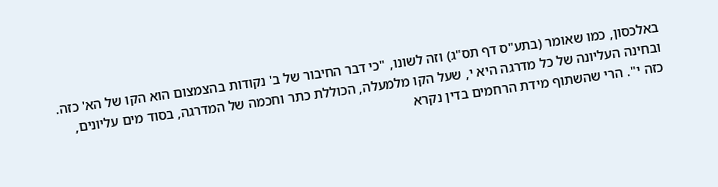באלכסון, כמו שאומר (בתע"ס דף תס"ג) וזה לשונו, "כי דבר החיבור של ב' נקודות בהצמצום הוא הקו של הא' כזה. ובחינה העליונה של כל מדרגה היא י, שעל הקו מלמעלה, הכוללת כתר וחכמה של המדרגה, בסוד מים עליונים, כזה י". הרי שהשתוף מידת הרחמים בדין נקרא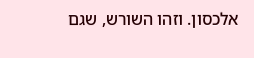אלכסון. וזהו השורש, שגם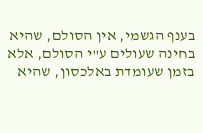בענף הגשמי, אין הסולם, שהיא בחינה שעולים ע"י הסולם, אלא בזמן שעומדת באלכסון, שהיא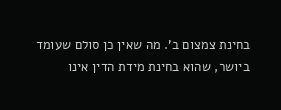בחינת צמצום ב'. מה שאין כן סולם שעומד ביושר, שהוא בחינת מידת הדין אינו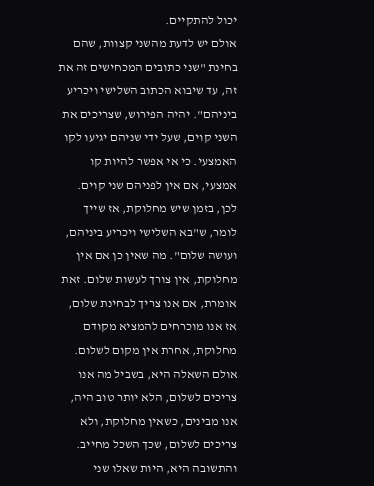יכול להתקיים.
אולם יש לדעת מהשני קצוות, שהם בחינת "שני כתובים המכחישים זה את זה, עד שיבוא הכתוב השלישי ויכריע ביניהם". יהיה הפירוש, שצריכים את השני קוים, שעל ידי שניהם יגיעו לקו האמצעי. כי אי אפשר להיות קו אמצעי, אם אין לפניהם שני קוים. לכן, בזמן שיש מחלוקת, אז שייך לומר, ש"בא השלישי ויכריע ביניהם, ועושה שלום". מה שאין כן אם אין מחלוקת, אין צורך לעשות שלום. זאת אומרת, אם אנו צריך לבחינת שלום, אז אנו מוכרחים להמציא מקודם מחלוקת, אחרת אין מקום לשלום.
אולם השאלה היא, בשביל מה אנו צריכים לשלום, הלא יותר טוב היה, אנו מבינים, כשאין מחלוקת, ולא צריכים לשלום, שכך השכל מחייב.
והתשובה היא, היות שאלו שני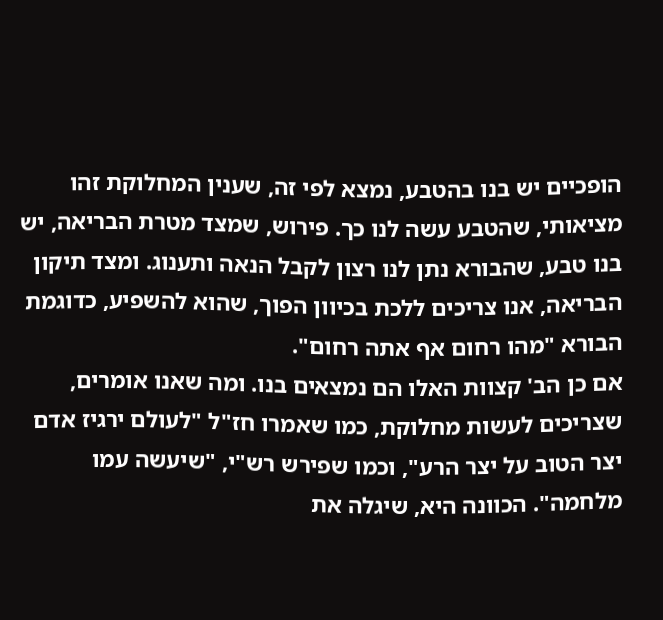הופכיים יש בנו בהטבע, נמצא לפי זה, שענין המחלוקת זהו מציאותי, שהטבע עשה לנו כך. פירוש, שמצד מטרת הבריאה, יש בנו טבע, שהבורא נתן לנו רצון לקבל הנאה ותענוג. ומצד תיקון הבריאה, אנו צריכים ללכת בכיוון הפוך, שהוא להשפיע, כדוגמת הבורא "מהו רחום אף אתה רחום".
אם כן הב' קצוות האלו הם נמצאים בנו. ומה שאנו אומרים, שצריכים לעשות מחלוקת, כמו שאמרו חז"ל "לעולם ירגיז אדם יצר הטוב על יצר הרע", וכמו שפירש רש"י, "שיעשה עמו מלחמה". הכוונה היא, שיגלה את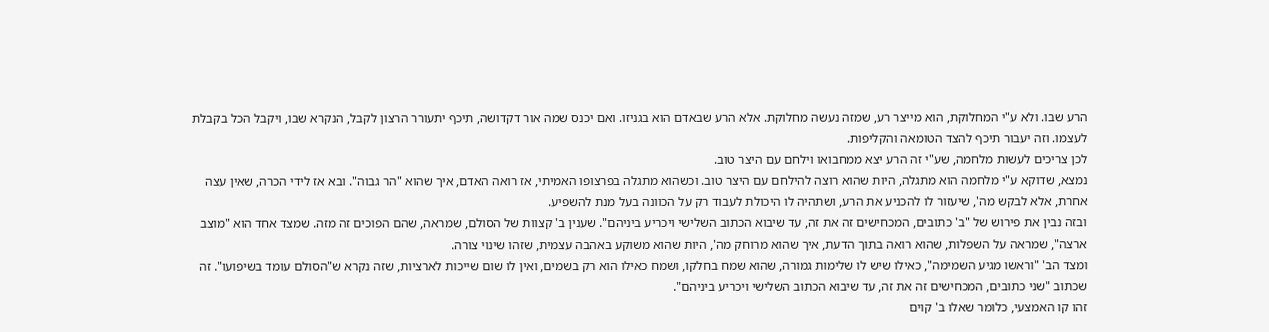הרע שבו. ולא ע"י המחלוקת, הוא מייצר רע, שמזה נעשה מחלוקת. אלא הרע שבאדם הוא בגניזו. ואם יכנס שמה אור דקדושה, תיכף יתעורר הרצון לקבל, הנקרא שבו, ויקבל הכל בקבלת לעצמו. וזה יעבור תיכף להצד הטומאה והקליפות.
לכן צריכים לעשות מלחמה, שע"י זה הרע יצא ממחבואו וילחם עם היצר טוב.
נמצא, שדוקא ע"י מלחמה הוא מתגלה, היות שהוא רוצה להילחם עם היצר טוב. וכשהוא מתגלה בפרצופו האמיתי, אז רואה האדם, איך שהוא "הר גבוה". ובא אז לידי הכרה, שאין עצה אחרת, אלא לבקש מה', שיעזור לו להכניע את הרע, ושתהיה לו היכולת לעבוד רק על הכוונה בעל מנת להשפיע.
ובזה נבין את פירוש של "ב' כתובים, המכחישים זה את זה, עד שיבוא הכתוב השלישי ויכריע ביניהם". שענין ב' קצוות של הסולם, שמראה, שהם הפוכים זה מזה. שמצד אחד הוא "מוצב ארצה", שמראה על השפלות, שהוא רואה בתוך הדעת, איך שהוא מרוחק מה', היות שהוא משוקע באהבה עצמית, שזהו שינוי צורה.
ומצד הב' "וראשו מגיע השמימה", כאילו שיש לו שלימות גמורה, שהוא שמח בחלקו, ושמח כאילו הוא רק בשמים, ואין לו שום שייכות לארציות, שזה נקרא ש"הסולם עומד בשיפועו". זה שכתוב "שני כתובים, המכחישים זה את זה, עד שיבוא הכתוב השלישי ויכריע ביניהם".
זהו קו האמצעי, כלומר שאלו ב' קוים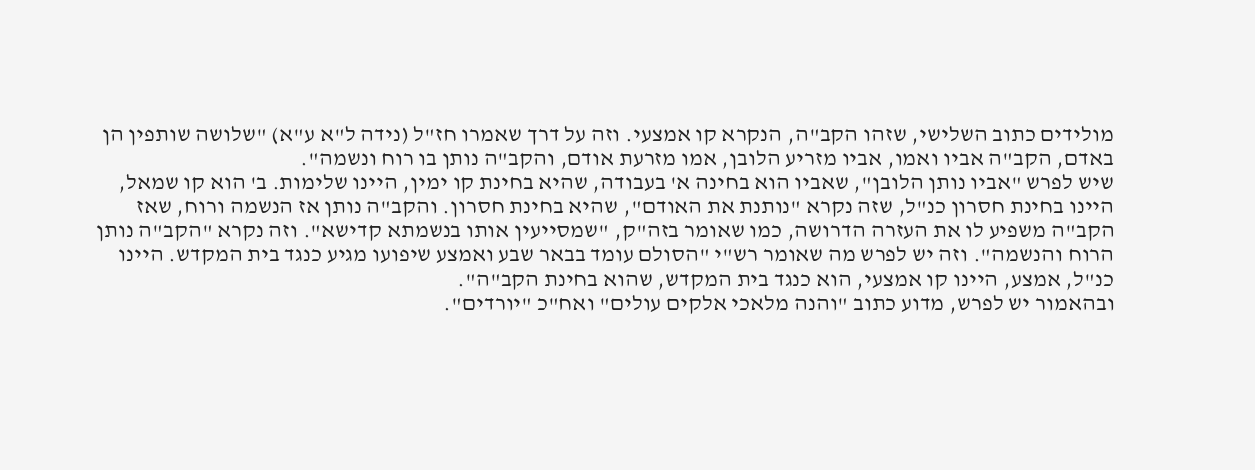מולידים כתוב השלישי, שזהו הקב"ה, הנקרא קו אמצעי. וזה על דרך שאמרו חז"ל (נידה ל"א ע"א) "שלושה שותפין הן באדם, הקב"ה אביו ואמו, אביו מזריע הלובן, אמו מזרעת אודם, והקב"ה נותן בו רוח ונשמה".
שיש לפרש "אביו נותן הלובן", שאביו הוא בחינה א' בעבודה, שהיא בחינת קו ימין, היינו שלימות. ב' הוא קו שמאל, היינו בחינת חסרון כנ"ל, שזה נקרא "נותנת את האודם", שהיא בחינת חסרון. והקב"ה נותן אז הנשמה ורוח, שאז הקב"ה משפיע לו את העזרה הדרושה, כמו שאומר בזה"ק, "שמסייעין אותו בנשמתא קדישא". וזה נקרא "הקב"ה נותן הרוח והנשמה". וזה יש לפרש מה שאומר רש"י "הסולם עומד בבאר שבע ואמצע שיפועו מגיע כנגד בית המקדש. היינו כנ"ל, אמצע, היינו קו אמצעי, הוא כנגד בית המקדש, שהוא בחינת הקב"ה".
ובהאמור יש לפרש, מדוע כתוב "והנה מלאכי אלקים עולים" ואח"כ "יורדים".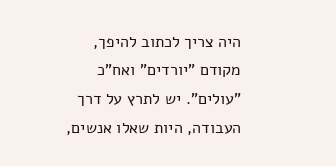היה צריך לכתוב להיפך, מקודם "יורדים" ואח"כ "עולים". יש לתרץ על דרך העבודה, היות שאלו אנשים,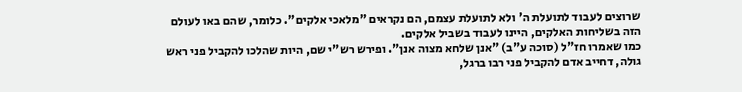שרוצים לעבוד לתועלת ה' ולא לתועלת עצמם, הם נקראים "מלאכי אלקים". כלומר, שהם באו לעולם הזה בשליחות האלקים, היינו לעבוד בשביל אלקים.
כמו שאמרו חז"ל (סוכה ע"ב) "אנן שלחא מצוה אנן". ופירש רש"י שם, היות שהלכו להקביל פני ראש גולה, דחייב אדם להקביל פני רבו ברגל,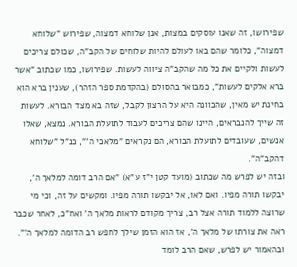שפירושו, זה שאנו עוסקים במצות, אנן שלוחא דמצוה, שפירוש "שלוחא דמצוה", כלומר שהם באו לעולם להיות שלוחים של הקב"ה, שכולם צריכים לעשות ולקיים את כל מה שהקב"ה ציווה לעשות. שפירושו, כמו שכתוב "אשר ברא אלקים לעשות", כמבואר בהסולם (בהקדמת ספר הזהר), שענין ברא הוא בחינת יש מאין, שהכוונה היא על הרצון לקבל, שזה בא מצד הבורא. לעשות זה שייך להנבראים, היינו שהם צריכים לעבוד לתועלת הבורא. נמצא, שאלו אנשים, שעובדים לתועלת הבורא, הם נקראים "מלאכי ה'", כנ"ל "שלוחא דהקב"ה".
ובזה יש לפרש מה שכתוב (מועד קטן י"ז ע"א) "אם הרב דומה למלאך ה', יבקשו תורה מפיו. ואם לאו, אל יבקשו תורה מפיו. ומקשים על זה, וכי מי שרוצה ללמוד תורה אצל רב, צריך מקודם לראות מלאך ה' ואח"כ, לאחר שכבר ראה את צורתו של מלאך ה', אז הוא הזמן שילך לחפש רב הדומה למלאך ה'".
ובהאמור יש לפרש, שאם הרב לומד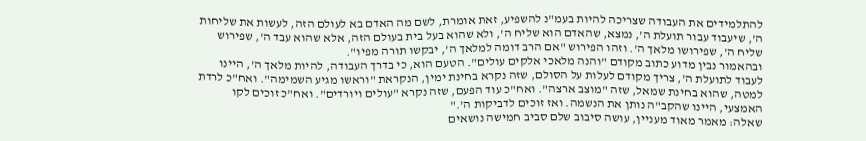להתלמידים את העבודה שצריכה להיות בעמ"נ להשפיע, זאת אומרת, לשם מה האדם בא לעולם הזה, לעשות את שליחות ה', שיעבוד עבור תועלת ה', נמצא, שהאדם הוא שליח ה', ולא שהוא בעל בית בעולם הזה, אלא שהוא עבד ה', שפירוש שליח ה', שפירושו מלאך ה'. וזהו הפירוש "אם הרב דומה למלאך ה', יבקשו תורה מפיו".
ובהאמור נבין מדוע כתוב מקודם "והנה מלאכי אלקים עולים". הטעם הוא, כי בדרך העבודה, להיות מלאך ה', היינו לעבוד לתועלת ה', צריך מקודם לעלות על הסולם, שזה נקרא בחינת ימין, הנקראת "וראשו מגיע השמימה". ואח"כ לרדת למטה, שהוא בחינת שמאל, שזה "מוצב ארצה". ואח"כ עוד הפעם, שזה נקרא "עולים ויורדים". ואח"כ זוכים לקו האמצעי, היינו שהקב"ה נותן את הנשמה. ואז זוכים לדביקות ה'."
שאלה: מאמר מאוד מעניין, עושה סיבוב שלם סביב חמישה נושאים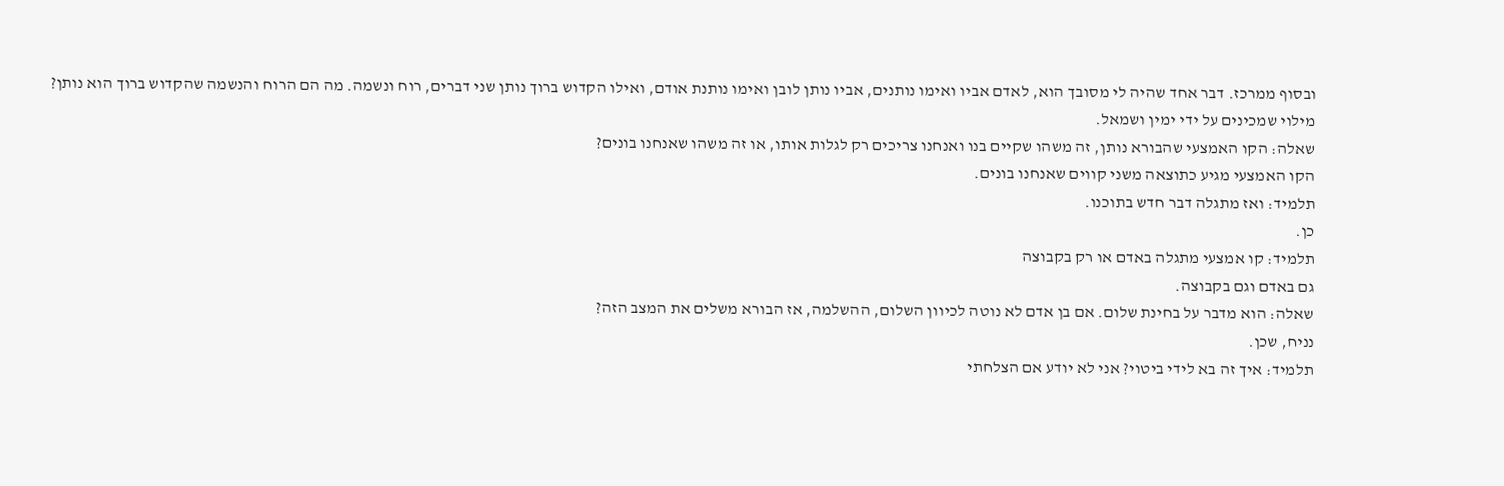ובסוף ממרכז. דבר אחד שהיה לי מסובך הוא, לאדם אביו ואימו נותנים, אביו נותן לובן ואימו נותנת אודם, ואילו הקדוש ברוך נותן שני דברים, רוח ונשמה. מה הם הרוח והנשמה שהקדוש ברוך הוא נותן?
מילוי שמכינים על ידי ימין ושמאל.
שאלה: הקו האמצעי שהבורא נותן, זה משהו שקיים בנו ואנחנו צריכים רק לגלות אותו, או זה משהו שאנחנו בונים?
הקו האמצעי מגיע כתוצאה משני קווים שאנחנו בונים.
תלמיד: ואז מתגלה דבר חדש בתוכנו.
כן.
תלמיד: קו אמצעי מתגלה באדם או רק בקבוצה
גם באדם וגם בקבוצה.
שאלה: הוא מדבר על בחינת שלום. אם בן אדם לא נוטה לכיוון השלום, ההשלמה, אז הבורא משלים את המצב הזה?
נניח, שכן.
תלמיד: איך זה בא לידי ביטוי? אני לא יודע אם הצלחתי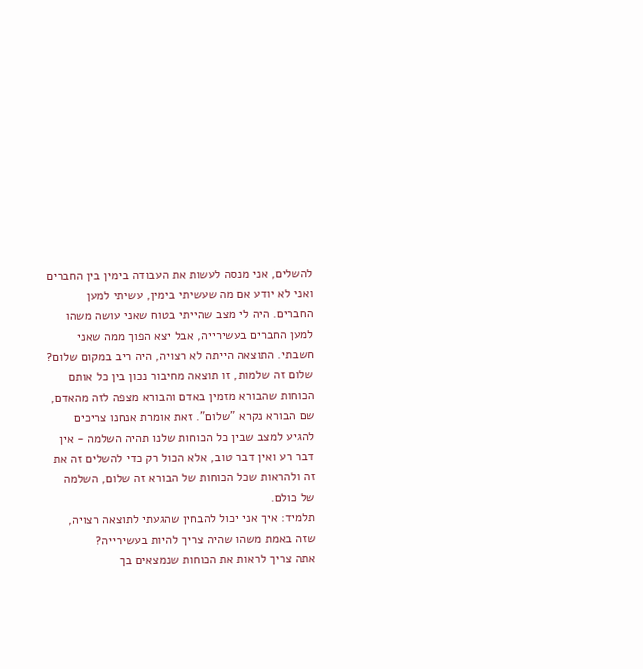להשלים, אני מנסה לעשות את העבודה בימין בין החברים ואני לא יודע אם מה שעשיתי בימין, עשיתי למען החברים. היה לי מצב שהייתי בטוח שאני עושה משהו למען החברים בעשירייה, אבל יצא הפוך ממה שאני חשבתי. התוצאה הייתה לא רצויה, היה ריב במקום שלום?
שלום זה שלמות, זו תוצאה מחיבור נכון בין כל אותם הכוחות שהבורא מזמין באדם והבורא מצפה לזה מהאדם, שם הבורא נקרא "שלום". זאת אומרת אנחנו צריכים להגיע למצב שבין כל הכוחות שלנו תהיה השלמה - אין דבר רע ואין דבר טוב, אלא הכול רק כדי להשלים זה את זה ולהראות שכל הכוחות של הבורא זה שלום, השלמה של כולם.
תלמיד: איך אני יכול להבחין שהגעתי לתוצאה רצויה, שזה באמת משהו שהיה צריך להיות בעשירייה?
אתה צריך לראות את הכוחות שנמצאים בך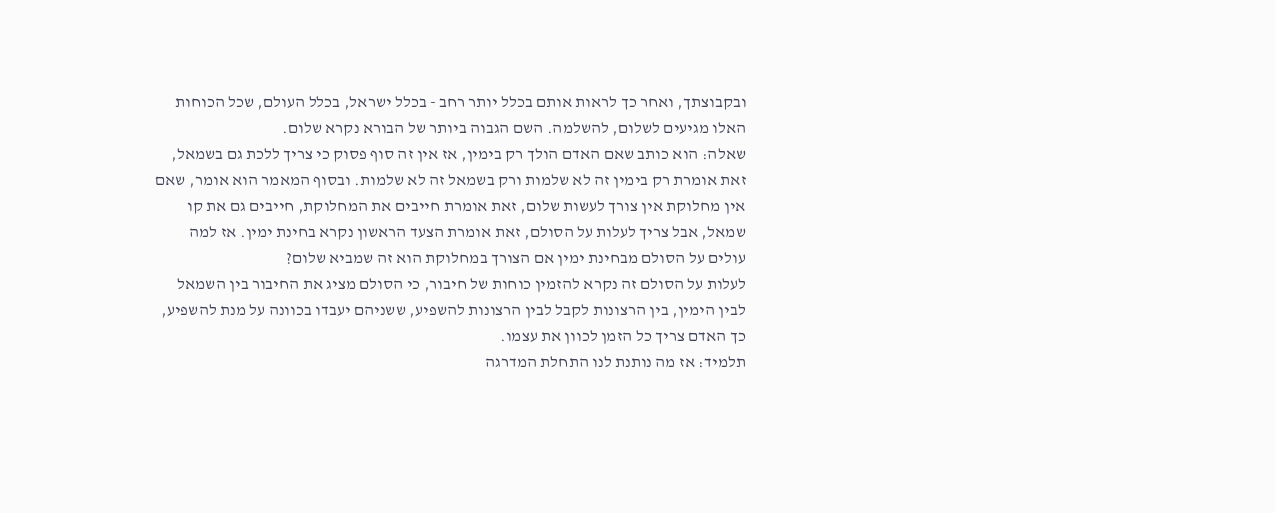ובקבוצתך, ואחר כך לראות אותם בכלל יותר רחב - בכלל ישראל, בכלל העולם, שכל הכוחות האלו מגיעים לשלום, להשלמה. השם הגבוה ביותר של הבורא נקרא שלום.
שאלה: הוא כותב שאם האדם הולך רק בימין, אז אין זה סוף פסוק כי צריך ללכת גם בשמאל, זאת אומרת רק בימין זה לא שלמות ורק בשמאל זה לא שלמות. ובסוף המאמר הוא אומר, שאם אין מחלוקת אין צורך לעשות שלום, זאת אומרת חייבים את המחלוקת, חייבים גם את קו שמאל, אבל צריך לעלות על הסולם, זאת אומרת הצעד הראשון נקרא בחינת ימין. אז למה עולים על הסולם מבחינת ימין אם הצורך במחלוקת הוא זה שמביא שלום?
לעלות על הסולם זה נקרא להזמין כוחות של חיבור, כי הסולם מציג את החיבור בין השמאל לבין הימין, בין הרצונות לקבל לבין הרצונות להשפיע, ששניהם יעבדו בכוונה על מנת להשפיע, כך האדם צריך כל הזמן לכוון את עצמו.
תלמיד: אז מה נותנת לנו התחלת המדרגה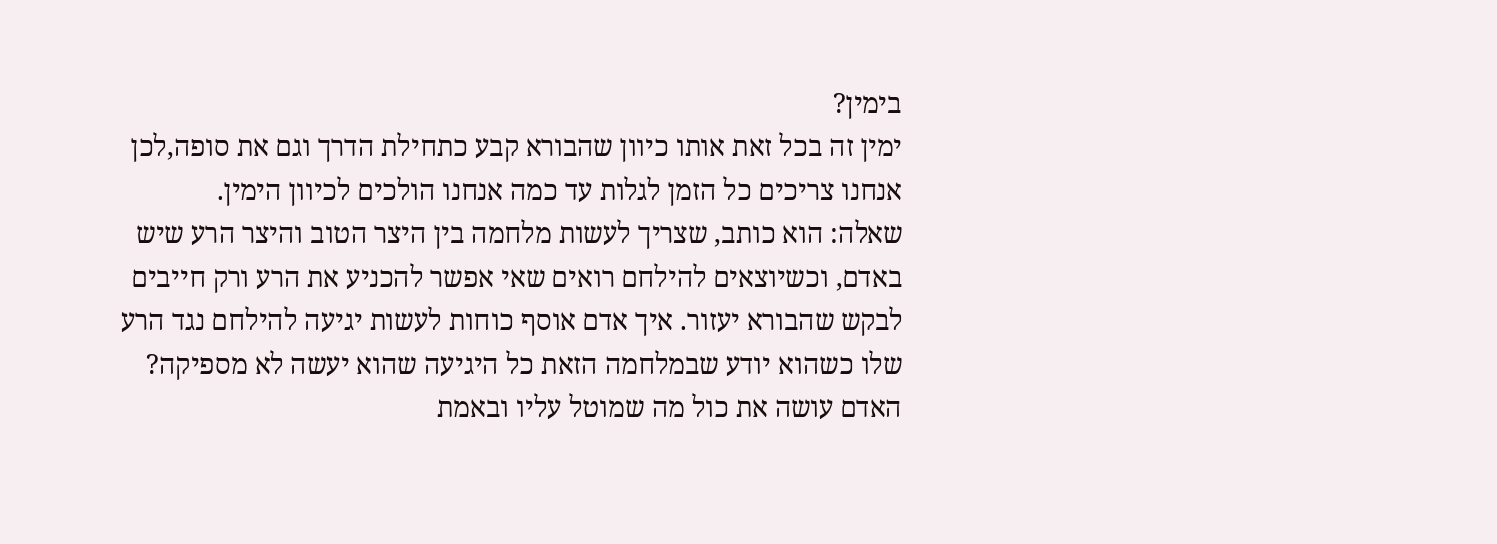בימין?
ימין זה בכל זאת אותו כיוון שהבורא קבע כתחילת הדרך וגם את סופה,לכן אנחנו צריכים כל הזמן לגלות עד כמה אנחנו הולכים לכיוון הימין.
שאלה: הוא כותב, שצריך לעשות מלחמה בין היצר הטוב והיצר הרע שיש באדם, וכשיוצאים להילחם רואים שאי אפשר להכניע את הרע ורק חייבים לבקש שהבורא יעזור. איך אדם אוסף כוחות לעשות יגיעה להילחם נגד הרע שלו כשהוא יודע שבמלחמה הזאת כל היגיעה שהוא יעשה לא מספיקה?
האדם עושה את כול מה שמוטל עליו ובאמת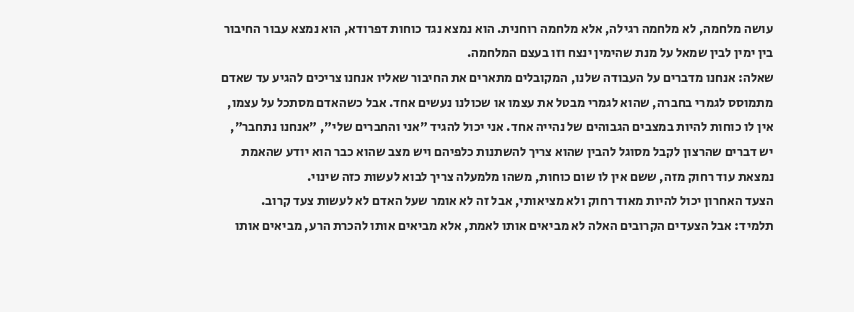עושה מלחמה, לא מלחמה רגילה, אלא מלחמה רוחנית. הוא נמצא נגד כוחות דפרודא, הוא נמצא עבור החיבור בין ימין לבין שמאל על מנת שהימין ינצח וזו בעצם המלחמה.
שאלה: אנחנו מדברים על העבודה שלנו, המקובלים מתארים את החיבור שאליו אנחנו צריכים להגיע עד שאדם מתמוסס לגמרי בחברה, שהוא לגמרי מבטל את עצמו או שכולנו נעשים אחד. אבל כשהאדם מסתכל על עצמו, אין לו כוחות להיות במצבים הגבוהים של נהייה אחד. אני יכול להגיד "אני והחברים שלי", "אנחנו נתחבר", יש דברים שהרצון לקבל מסוגל להבין שהוא צריך להשתנות כלפיהם ויש מצב שהוא כבר הוא יודע שהאמת נמצאת עוד רחוק מזה, ששם אין לו שום כוחות, משהו מלמעלה צריך לבוא לעשות כזה שינוי.
הצעד האחרון יכול להיות מאוד רחוק ולא מציאותי, אבל זה לא אומר שעל האדם לא לעשות צעד קרוב.
תלמיד: אבל הצעדים הקרובים האלה לא מביאים אותו לאמת, אלא מביאים אותו להכרת הרע, מביאים אותו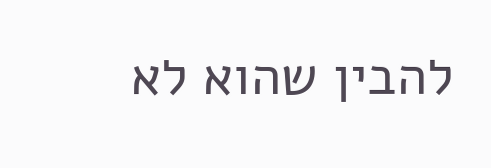להבין שהוא לא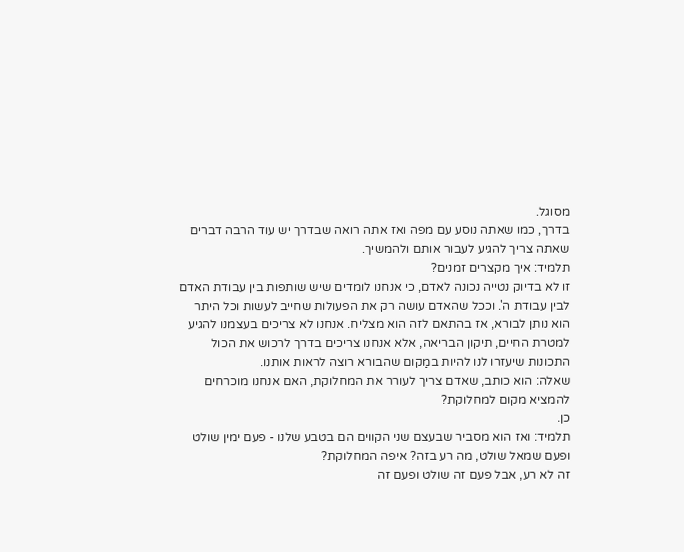מסוגל.
בדרך, כמו שאתה נוסע עם מפה ואז אתה רואה שבדרך יש עוד הרבה דברים שאתה צריך להגיע לעבור אותם ולהמשיך.
תלמיד: איך מקצרים זמנים?
זו לא בדיוק נטייה נכונה לאדם, כי אנחנו לומדים שיש שותפות בין עבודת האדם לבין עבודת ה'. וככל שהאדם עושה רק את הפעולות שחייב לעשות וכל היתר הוא נותן לבורא, אז בהתאם לזה הוא מצליח. אנחנו לא צריכים בעצמנו להגיע למטרת החיים, תיקון הבריאה, אלא אנחנו צריכים בדרך לרכוש את הכול התכונות שיעזרו לנו להיות במַקום שהבורא רוצה לראות אותנו.
שאלה: הוא כותב, שאדם צריך לעורר את המחלוקת, האם אנחנו מוכרחים להמציא מקום למחלוקת?
כן.
תלמיד: ואז הוא מסביר שבעצם שני הקווים הם בטבע שלנו - פעם ימין שולט ופעם שמאל שולט, מה רע בזה? איפה המחלוקת?
זה לא רע, אבל פעם זה שולט ופעם זה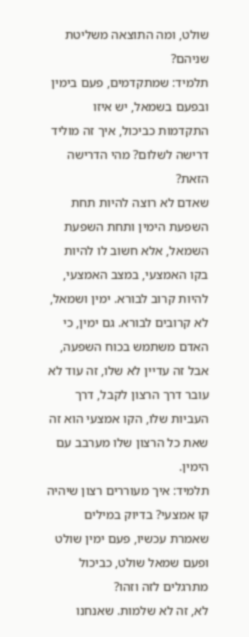שולט, ומה התוצאה משליטת שניהם?
תלמיד: שמתקדמים, פעם בימין ובפעם בשמאל, יש איזו התקדמות כביכול, איך זה מוליד דרישה לשלום? מהי הדרישה הזאת?
שאדם לא רוצה להיות תחת השפעת הימין ותחת השפעת השמאל, אלא חשוב לו להיות בקו האמצעי, במצב האמצעי, להיות קרוב לבורא. ימין ושמאל, לא קרובים לבורא. גם ימין, כי האדם משתמש בכוח השפעה, אבל זה עדיין לא שלו, זה עוד לא עובר דרך הרצון לקבל, דרך העביות שלו, הקו אמצעי הוא זה שאת כל הרצון שלו מערבב עם הימין.
תלמיד: איך מעוררים רצון שיהיה קו אמצעי? בדיוק במילים שאמרת עכשיו, פעם ימין שולט ופעם שמאל שולט, כביכול מתרגלים לזה וזהו?
לא, זה לא שלמות. שאנחנו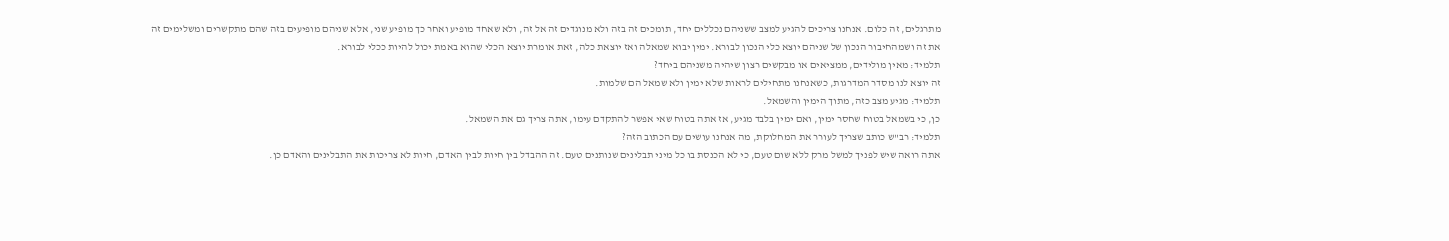מתרגלים, זה כלום. אנחנו צריכים להגיע למצב ששניהם נכללים יחד, תומכים זה בזה ולא מנוגדים זה אל זה, ולא שאחד מופיע ואחר כך מופיע שני, אלא שניהם מופיעים בזה שהם מתקשרים ומשלימים זה את זה ושמהחיבור הנכון של שניהם יוצא כלי הנכון לבורא. ימין יבוא שמאלה ואז יוצאת כלה, זאת אומרת יוצא הכלי שהוא באמת יכול להיות ככלי לבורא.
תלמיד: מאין מולידים, ממציאים או מבקשים רצון שיהיה משניהם ביחד?
זה יוצא לנו מסדר המדרגות, כשאנחנו מתחילים לראות שלא ימין ולא שמאל הם שלמות.
תלמיד: מגיע מצב כזה, מתוך הימין והשמאל.
כן, כי בשמאל בטוח שחסר ימין, ואם ימין בלבד מגיע, אז אתה בטוח שאי אפשר להתקדם עימו, אתה צריך גם את השמאל.
תלמיד: רב"ש כותב שצריך לעורר את המחלוקת, מה אנחנו עושים עם הכתוב הזה?
אתה רואה שיש לפניך למשל מרק ללא שום טעם, כי לא הכנסת בו כל מיני תבלינים שנותנים טעם. זה ההבדל בין חיות לבין האדם, חיות לא צריכות את התבלינים והאדם כן.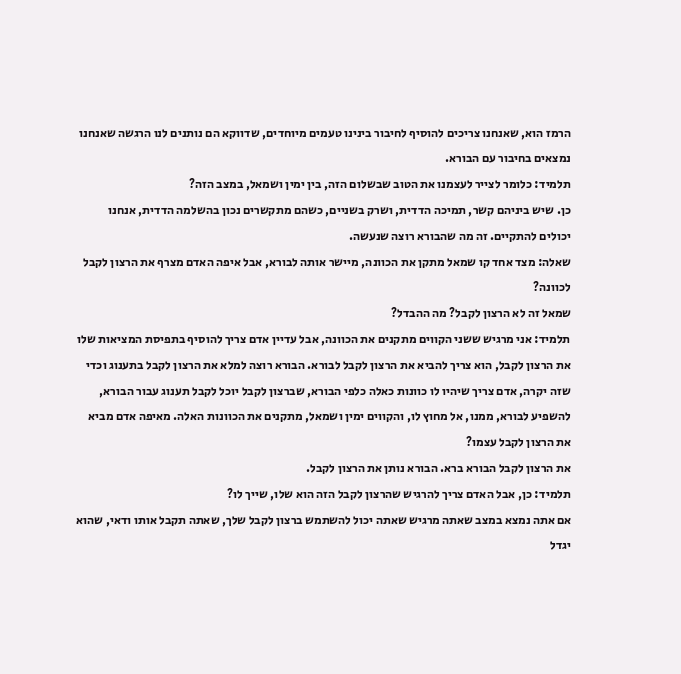הרמז הוא, שאנחנו צריכים להוסיף לחיבור בינינו טעמים מיוחדים, שדווקא הם נותנים לנו הרגשה שאנחנו נמצאים בחיבור עם הבורא.
תלמיד: כלומר לצייר לעצמנו את הטוב שבשלום הזה, בין ימין ושמאל, במצב הזה?
כן. שיש ביניהם קשר, תמיכה הדדית, ושרק בשניים, כשהם מתקשרים נכון בהשלמה הדדית, אנחנו יכולים להתקיים. זה מה שהבורא רוצה שנעשה.
שאלה: מצד אחד קו שמאל מתקן את הכוונה, מיישר אותה לבורא, אבל איפה האדם מצרף את הרצון לקבל לכוונה?
שמאל זה לא הרצון לקבל? מה ההבדל?
תלמיד: אני מרגיש ששני הקווים מתקנים את הכוונה, אבל עדיין אדם צריך להוסיף בתפיסת המציאות שלו את הרצון לקבל, הוא צריך להביא את הרצון לקבל לבורא. הבורא רוצה למלא את הרצון לקבל בתענוג וכדי שזה יקרה, אדם צריך שיהיו לו כוונות כאלה כלפי הבורא, שברצון לקבל יוכל לקבל תענוג עבור הבורא, להשפיע לבורא, ממנו, אל מחוץ לו, והקווים ימין ושמאל, מתקנים את הכוונות האלה. מאיפה אדם מביא את הרצון לקבל עצמו?
את הרצון לקבל הבורא ברא. הבורא נותן את הרצון לקבל.
תלמיד: כן, אבל האדם צריך להרגיש שהרצון לקבל הזה הוא שלו, שייך לו?
אם אתה נמצא במצב שאתה מרגיש שאתה יכול להשתמש ברצון לקבל שלך, שאתה תקבל אותו ודאי, שהוא יגדל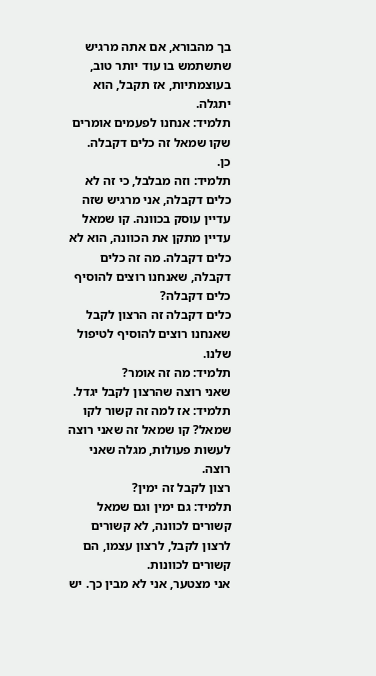בך מהבורא, אם אתה מרגיש שתשתמש בו עוד יותר טוב, בעוצמתיות, אז תקבל, הוא יתגלה.
תלמיד: אנחנו לפעמים אומרים שקו שמאל זה כלים דקבלה.
כן.
תלמיד: וזה מבלבל, כי זה לא כלים דקבלה, אני מרגיש שזה עדיין עוסק בכוונה. קו שמאל עדיין מתקן את הכוונה, הוא לא כלים דקבלה. מה זה כלים דקבלה, שאנחנו רוצים להוסיף כלים דקבלה?
כלים דקבלה זה הרצון לקבל שאנחנו רוצים להוסיף לטיפול שלנו.
תלמיד: מה זה אומר?
שאני רוצה שהרצון לקבל יגדל.
תלמיד: אז למה זה קשור לקו שמאל? קו שמאל זה שאני רוצה לעשות פעולות, מגלה שאני רוצה.
רצון לקבל זה ימין?
תלמיד: גם ימין וגם שמאל קשורים לכוונה, לא קשורים לרצון לקבל, לרצון עצמו, הם קשורים לכוונות.
אני מצטער, אני לא מבין כך. יש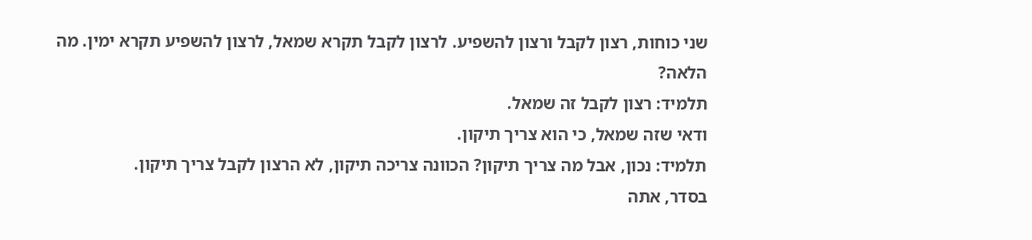שני כוחות, רצון לקבל ורצון להשפיע. לרצון לקבל תקרא שמאל, לרצון להשפיע תקרא ימין. מה הלאה?
תלמיד: רצון לקבל זה שמאל.
ודאי שזה שמאל, כי הוא צריך תיקון.
תלמיד: נכון, אבל מה צריך תיקון? הכוונה צריכה תיקון, לא הרצון לקבל צריך תיקון.
בסדר, אתה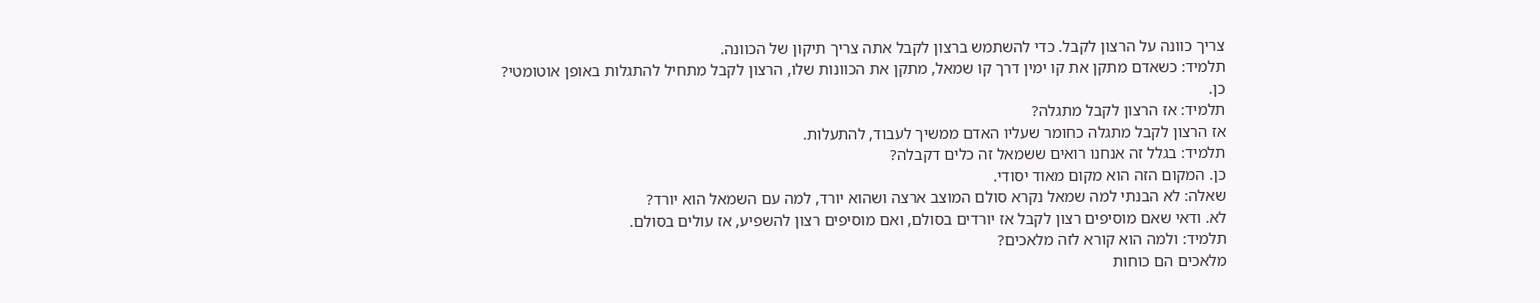צריך כוונה על הרצון לקבל. כדי להשתמש ברצון לקבל אתה צריך תיקון של הכוונה.
תלמיד: כשאדם מתקן את קו ימין דרך קו שמאל, מתקן את הכוונות שלו, הרצון לקבל מתחיל להתגלות באופן אוטומטי?
כן.
תלמיד: אז הרצון לקבל מתגלה?
אז הרצון לקבל מתגלה כחומר שעליו האדם ממשיך לעבוד, להתעלות.
תלמיד: בגלל זה אנחנו רואים ששמאל זה כלים דקבלה?
כן. המקום הזה הוא מקום מאוד יסודי.
שאלה: לא הבנתי למה שמאל נקרא סולם המוצב ארצה ושהוא יורד, למה עם השמאל הוא יורד?
לא. ודאי שאם מוסיפים רצון לקבל אז יורדים בסולם, ואם מוסיפים רצון להשפיע, אז עולים בסולם.
תלמיד: ולמה הוא קורא לזה מלאכים?
מלאכים הם כוחות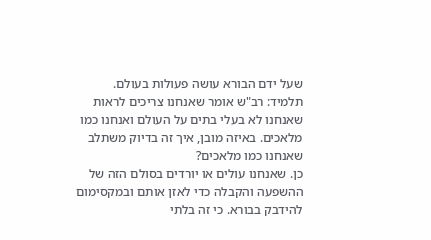שעל ידם הבורא עושה פעולות בעולם.
תלמיד: רב"ש אומר שאנחנו צריכים לראות שאנחנו לא בעלי בתים על העולם ואנחנו כמו מלאכים. באיזה מובן, איך זה בדיוק משתלב שאנחנו כמו מלאכים?
כן. שאנחנו עולים או יורדים בסולם הזה של ההשפעה והקבלה כדי לאזן אותם ובמקסימום להידבק בבורא. כי זה בלתי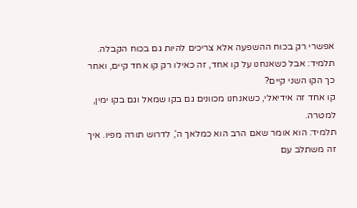אפשרי רק בכוח ההשפעה אלא צריכים להיות גם בכוח הקבלה.
תלמיד: אבל כשאנחנו על קו אחד, זה כאילו רק קו אחד קיים, ואחר כך הקו השני קיים?
קו אחד זה אידיאלי, כשאנחנו מכוונים גם בקו שמאל וגם בקו ימין, למטרה.
תלמיד: הוא אומר שאם הרב הוא כמלאך ה', לדרוש תורה מפיו. איך זה משתלב עם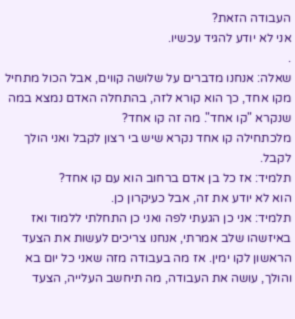העבודה הזאת?
אני לא יודע להגיד עכשיו.
.
שאלה: אנחנו מדברים על שלושה קווים, אבל הכול מתחיל מקו אחד, כך הוא קורא לזה, בהתחלה האדם נמצא במה שנקרא "קו אחד". מה זה קו אחד?
מלכתחילה קו אחד נקרא שיש בי רצון לקבל ואני הולך לקבל.
תלמיד: אז כל בן אדם ברחוב הוא עם קו אחד?
הוא לא יודע את זה, אבל כעיקרון כן.
תלמיד: אני כן הגעתי לפה ואני כן התחלתי ללמוד ואז באיזשהו שלב אמרתי, אנחנו צריכים לעשות את הצעד הראשון לקו ימין. אז מה בעבודה מזה שאני כל יום בא והולך, עושה את העבודה, מה תיחשב העלייה, הצעד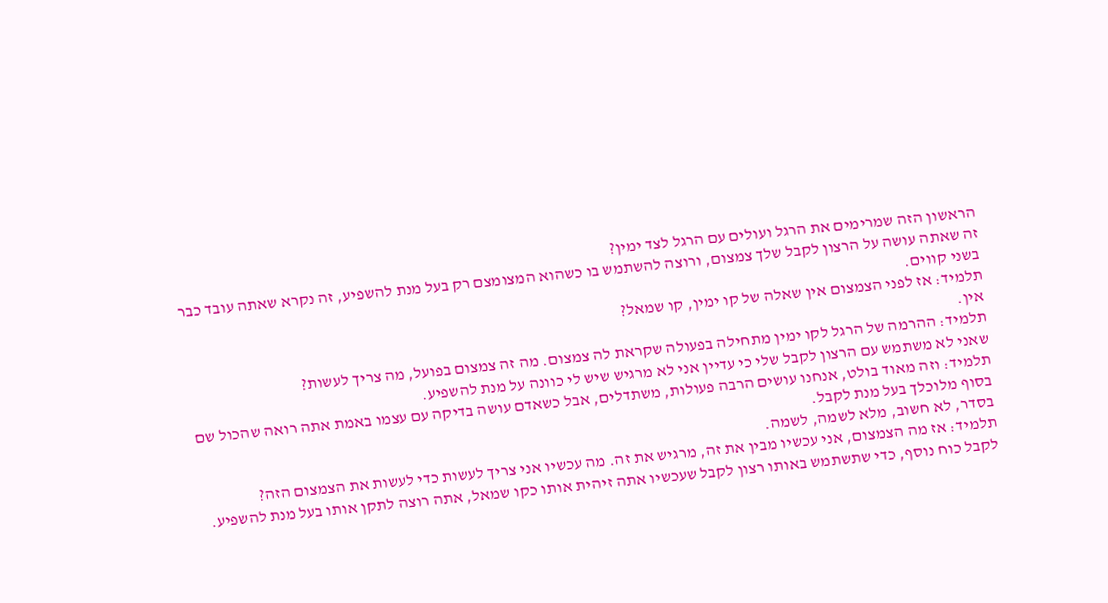הראשון הזה שמרימים את הרגל ועולים עם הרגל לצד ימין?
זה שאתה עושה על הרצון לקבל שלך צמצום, ורוצה להשתמש בו כשהוא המצומצם רק בעל מנת להשפיע, זה נקרא שאתה עובד כבר בשני קווים.
תלמיד: אז לפני הצמצום אין שאלה של קו ימין, קו שמאל?
אין.
תלמיד: ההרמה של הרגל לקו ימין מתחילה בפעולה שקראת לה צמצום. מה זה צמצום בפועל, מה צריך לעשות?
שאני לא משתמש עם הרצון לקבל שלי כי עדיין אני לא מרגיש שיש לי כוונה על מנת להשפיע.
תלמיד: וזה מאוד בולט, אנחנו עושים הרבה פעולות, משתדלים, אבל כשאדם עושה בדיקה עם עצמו באמת אתה רואה שהכול שם בסוף מלוכלך בעל מנת לקבל.
בסדר, לא חשוב, מלא לשמה, לשמה.
תלמיד: אז מה הצמצום, אני עכשיו מבין את זה, מרגיש את זה. מה עכשיו אני צריך לעשות כדי לעשות את הצמצום הזה?
לקבל כוח נוסף, כדי שתשתמש באותו רצון לקבל שעכשיו אתה זיהית אותו כקו שמאל, אתה רוצה לתקן אותו בעל מנת להשפיע.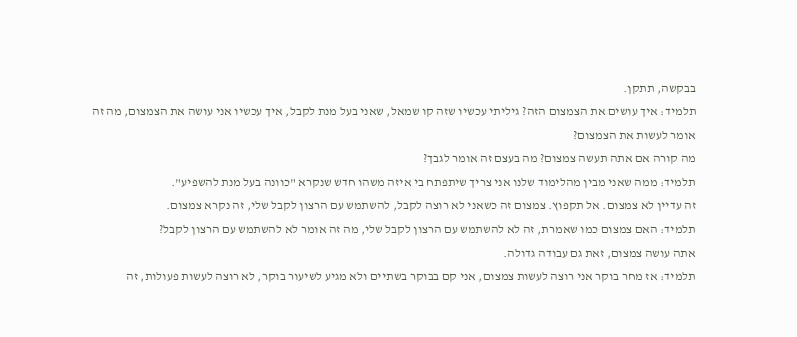בבקשה, תתקן.
תלמיד: איך עושים את הצמצום הזה? גיליתי עכשיו שזה קו שמאל, שאני בעל מנת לקבל, איך עכשיו אני עושה את הצמצום, מה זה אומר לעשות את הצמצום?
מה קורה אם אתה תעשה צמצום? מה בעצם זה אומר לגבך?
תלמיד: ממה שאני מבין מהלימוד שלנו אני צריך שיתפתח בי איזה משהו חדש שנקרא "כוונה בעל מנת להשפיע".
זה עדיין לא צמצום. אל תקפוץ. צמצום זה כשאני לא רוצה לקבל, להשתמש עם הרצון לקבל שלי, זה נקרא צמצום.
תלמיד: האם צמצום כמו שאמרת, זה לא להשתמש עם הרצון לקבל שלי, מה זה אומר לא להשתמש עם הרצון לקבל?
אתה עושה צמצום, זאת גם עבודה גדולה.
תלמיד: אז מחר בוקר אני רוצה לעשות צמצום, אני קם בבוקר בשתיים ולא מגיע לשיעור בוקר, לא רוצה לעשות פעולות, זה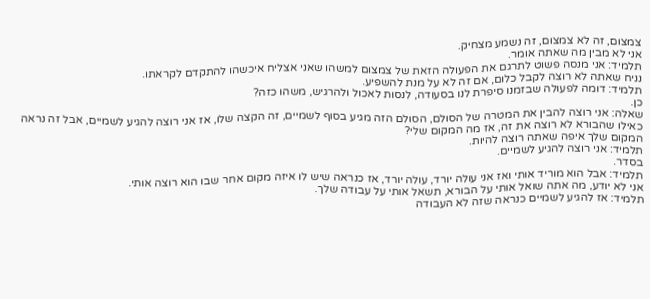צמצום, זה לא צמצום, זה נשמע מצחיק.
אני לא מבין מה שאתה אומר.
תלמיד: אני מנסה פשוט לתרגם את הפעולה הזאת של צמצום למשהו שאני אצליח איכשהו להתקדם לקראתו.
נניח שאתה לא רוצה לקבל כלום, אם זה לא על מנת להשפיע.
תלמיד: דומה לפעולה שבזמנו סיפרת לנו בסעודה, לנסות לאכול ולהרגיש, משהו כזה?
כן.
שאלה: אני רוצה להבין את המטרה של הסולם, הסולם הזה מגיע בסוף לשמיים, זה הקצה שלו, אז אני רוצה להגיע לשמיים, אבל זה נראה כאילו שהבורא לא רוצה את זה, אז מה המקום שלי?
המקום שלך איפה שאתה רוצה להיות.
תלמיד: אני רוצה להגיע לשמיים.
בסדר.
תלמיד: אבל הוא מוריד אותי ואז אני עולה יורד, עולה יורד, אז כנראה שיש לו איזה מקום אחר שבו הוא רוצה אותי.
אני לא יודע, מה אתה שואל אותי על הבורא, תשאל אותי על עבודה שלך.
תלמיד: אז להגיע לשמיים כנראה שזה לא העבודה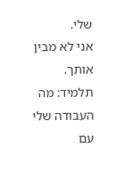שלי.
אני לא מבין אותך.
תלמיד: מה העבודה שלי עם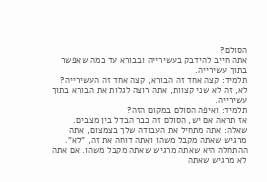הסולם?
אתה חייב להידבק בעשירייה ובבורא עד כמה שאפשר בתוך עשירייה.
תלמיד: קצה אחד זה הבורא, קצה אחד זה העשירייה?
לא, זה לא שני קצוות, אתה רוצה לגלות את הבורא בתוך עשירייה.
תלמיד: ואיפה הסולם במקום הזה?
אז תראה אם יש, הסולם זה כבר הבדל בין מצבים.
שאלה: אתה מתחיל את העבודה שלך בצמצום, אתה מרגיש שאתה מקבל משהו ואתה דוחה את זה, "לא". ההתחלה היא שאתה מרגיש שאתה מקבל משהו. אם אתה לא מרגיש שאתה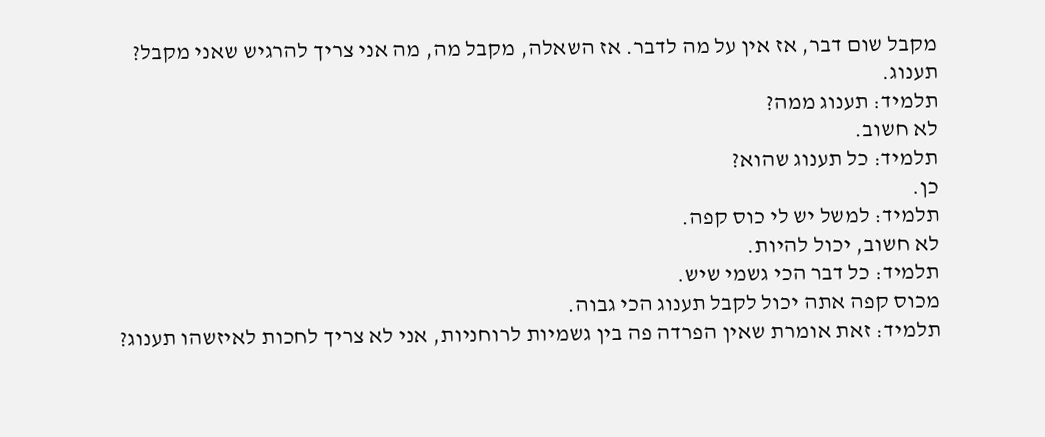מקבל שום דבר, אז אין על מה לדבר. אז השאלה, מקבל מה, מה אני צריך להרגיש שאני מקבל?
תענוג.
תלמיד: תענוג ממה?
לא חשוב.
תלמיד: כל תענוג שהוא?
כן.
תלמיד: למשל יש לי כוס קפה.
לא חשוב, יכול להיות.
תלמיד: כל דבר הכי גשמי שיש.
מכוס קפה אתה יכול לקבל תענוג הכי גבוה.
תלמיד: זאת אומרת שאין הפרדה פה בין גשמיות לרוחניות, אני לא צריך לחכות לאיזשהו תענוג?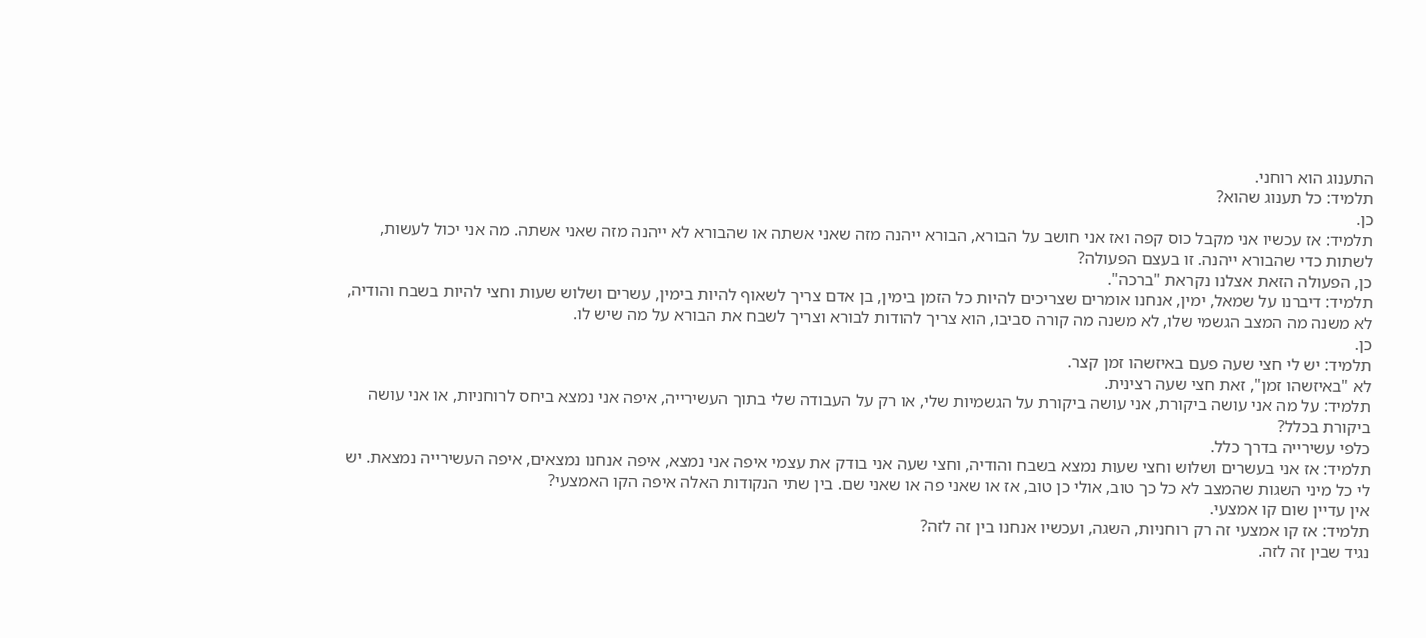התענוג הוא רוחני.
תלמיד: כל תענוג שהוא?
כן.
תלמיד: אז עכשיו אני מקבל כוס קפה ואז אני חושב על הבורא, הבורא ייהנה מזה שאני אשתה או שהבורא לא ייהנה מזה שאני אשתה. מה אני יכול לעשות, לשתות כדי שהבורא ייהנה. זו בעצם הפעולה?
כן, הפעולה הזאת אצלנו נקראת "ברכה".
תלמיד: דיברנו על שמאל, ימין, אנחנו אומרים שצריכים להיות כל הזמן בימין, בן אדם צריך לשאוף להיות בימין, עשרים ושלוש שעות וחצי להיות בשבח והודיה, לא משנה מה המצב הגשמי שלו, לא משנה מה קורה סביבו, הוא צריך להודות לבורא וצריך לשבח את הבורא על מה שיש לו.
כן.
תלמיד: יש לי חצי שעה פעם באיזשהו זמן קצר.
לא "באיזשהו זמן", זאת חצי שעה רצינית.
תלמיד: על מה אני עושה ביקורת, אני עושה ביקורת על הגשמיות שלי, או רק על העבודה שלי בתוך העשירייה, איפה אני נמצא ביחס לרוחניות, או אני עושה ביקורת בכלל?
כלפי עשירייה בדרך כלל.
תלמיד: אז אני בעשרים ושלוש וחצי שעות נמצא בשבח והודיה, וחצי שעה אני בודק את עצמי איפה אני נמצא, איפה אנחנו נמצאים, איפה העשירייה נמצאת. יש לי כל מיני השגות שהמצב לא כל כך טוב, אולי כן טוב, אז או שאני פה או שאני שם. בין שתי הנקודות האלה איפה הקו האמצעי?
אין עדיין שום קו אמצעי.
תלמיד: אז קו אמצעי זה רק רוחניות, השגה, ועכשיו אנחנו בין זה לזה?
נגיד שבין זה לזה.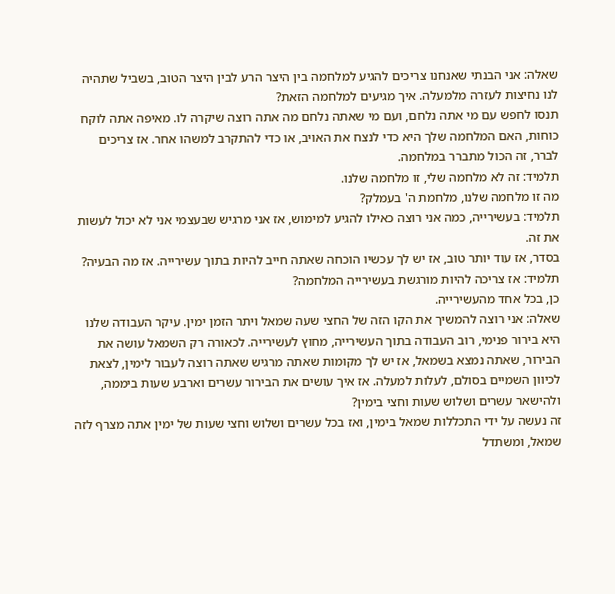שאלה: אני הבנתי שאנחנו צריכים להגיע למלחמה בין היצר הרע לבין היצר הטוב, בשביל שתהיה לנו נחיצות לעזרה מלמעלה. איך מגיעים למלחמה הזאת?
תנסו לחפש עם מי אתה נלחם, ועם מי שאתה נלחם מה אתה רוצה שיקרה לו. מאיפה אתה לוקח כוחות, האם המלחמה שלך היא כדי לנצח את האויב, או כדי להתקרב למשהו אחר. אז צריכים לברר, זה הכול מתברר במלחמה.
תלמיד: זה לא מלחמה שלי, זו מלחמה שלנו.
מה זו מלחמה שלנו, מלחמת ה' בעמלק?
תלמיד: בעשירייה, כמה אני רוצה כאילו להגיע למימוש, אז אני מרגיש שבעצמי אני לא יכול לעשות את זה.
בסדר, אז עוד יותר טוב, אז יש לך עכשיו הוכחה שאתה חייב להיות בתוך עשירייה. אז מה הבעיה?
תלמיד: אז צריכה להיות מורגשת בעשירייה המלחמה?
כן, בכל אחד מהעשירייה.
שאלה: אני רוצה להמשיך את הקו הזה של החצי שעה שמאל ויתר הזמן ימין. עיקר העבודה שלנו היא בירור פנימי, רוב העבודה בתוך העשירייה, מחוץ לעשירייה. לכאורה רק השמאל עושה את הבירור, שאתה נמצא בשמאל, אז יש לך מקומות שאתה מרגיש שאתה רוצה לעבור לימין, לצאת לכיוון השמיים בסולם, לעלות למעלה. אז איך עושים את הבירור עשרים וארבע שעות ביממה, ולהישאר עשרים ושלוש שעות וחצי בימין?
זה נעשה על ידי התכללות שמאל בימין, ואז בכל עשרים ושלוש וחצי שעות של ימין אתה מצרף לזה שמאל, ומשתדל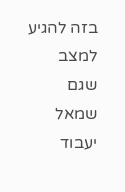בזה להגיע למצב שגם שמאל יעבוד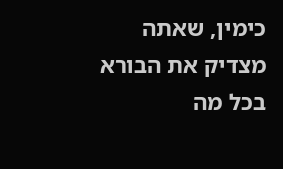כימין, שאתה מצדיק את הבורא בכל מה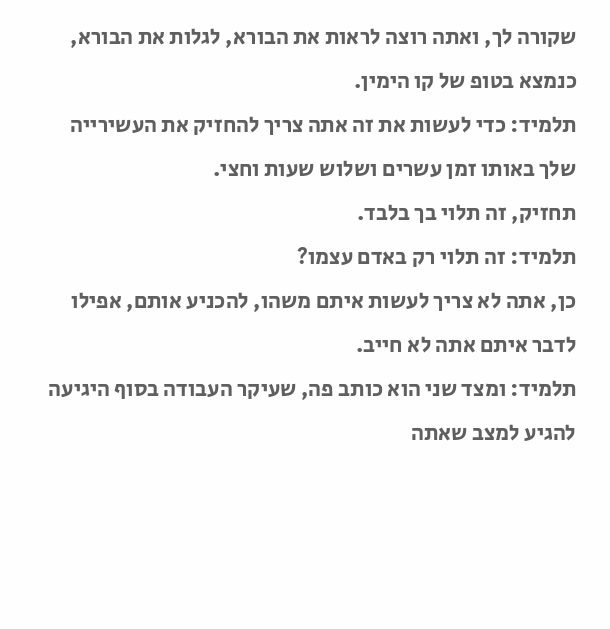שקורה לך, ואתה רוצה לראות את הבורא, לגלות את הבורא, כנמצא בטופ של קו הימין.
תלמיד: כדי לעשות את זה אתה צריך להחזיק את העשירייה שלך באותו זמן עשרים ושלוש שעות וחצי.
תחזיק, זה תלוי בך בלבד.
תלמיד: זה תלוי רק באדם עצמו?
כן, אתה לא צריך לעשות איתם משהו, להכניע אותם, אפילו לדבר איתם אתה לא חייב.
תלמיד: ומצד שני הוא כותב פה, שעיקר העבודה בסוף היגיעה להגיע למצב שאתה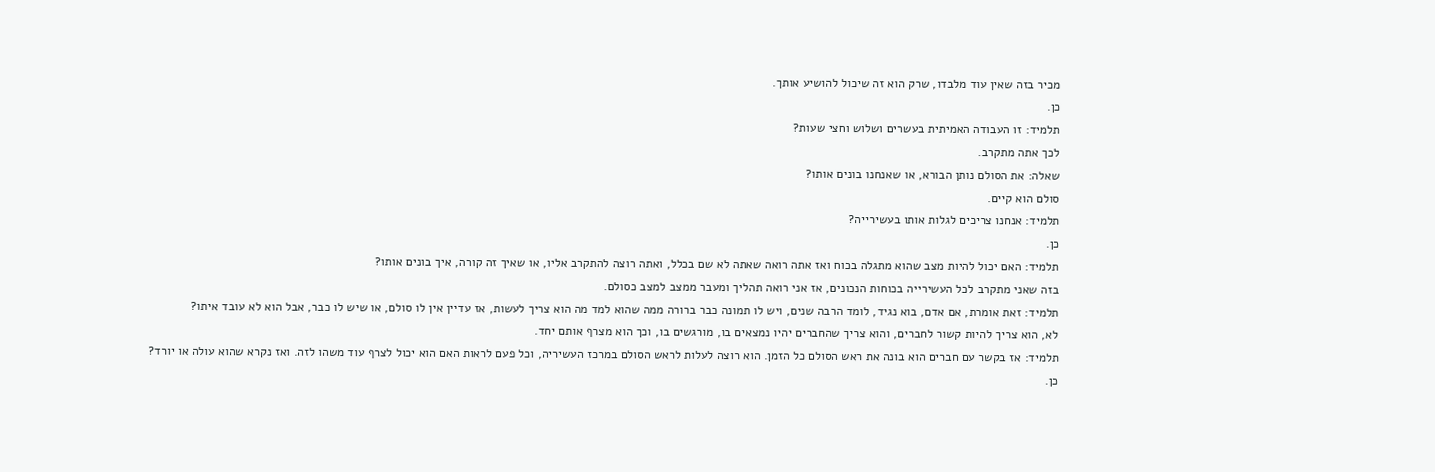מכיר בזה שאין עוד מלבדו, שרק הוא זה שיכול להושיע אותך.
כן.
תלמיד: זו העבודה האמיתית בעשרים ושלוש וחצי שעות?
לכך אתה מתקרב.
שאלה: את הסולם נותן הבורא, או שאנחנו בונים אותו?
סולם הוא קיים.
תלמיד: אנחנו צריכים לגלות אותו בעשירייה?
כן.
תלמיד: האם יכול להיות מצב שהוא מתגלה בכוח ואז אתה רואה שאתה לא שם בכלל, ואתה רוצה להתקרב אליו, או שאיך זה קורה, איך בונים אותו?
בזה שאני מתקרב לכל העשירייה בכוחות הנכונים, אז אני רואה תהליך ומעבר ממצב למצב כסולם.
תלמיד: זאת אומרת, אם אדם, בוא נגיד, לומד הרבה שנים, ויש לו תמונה כבר ברורה ממה שהוא למד מה הוא צריך לעשות, אז עדיין אין לו סולם, או שיש לו כבר, אבל הוא לא עובד איתו?
לא, הוא צריך להיות קשור לחברים, והוא צריך שהחברים יהיו נמצאים בו, מורגשים בו, וכך הוא מצרף אותם יחד.
תלמיד: אז בקשר עם חברים הוא בונה את ראש הסולם כל הזמן. הוא רוצה לעלות לראש הסולם במרכז העשיריה, וכל פעם לראות האם הוא יכול לצרף עוד משהו לזה. ואז נקרא שהוא עולה או יורד?
כן.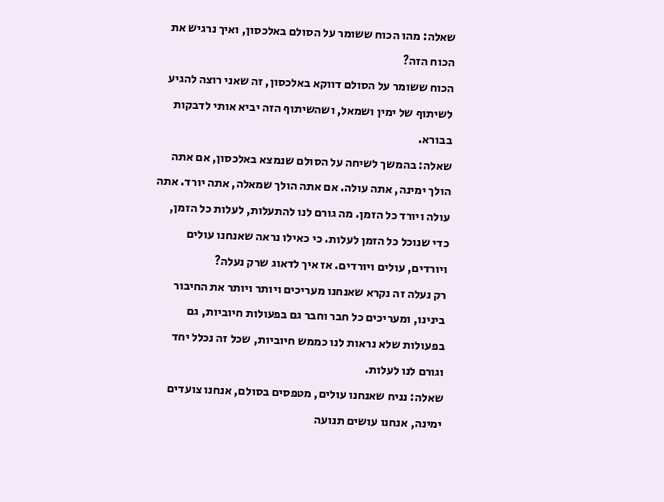שאלה: מהו הכוח ששומר על הסולם באלכסון, ואיך נרגיש את הכוח הזה?
הכוח ששומר על הסולם דווקא באלכסון, זה שאני רוצה להגיע לשיתוף של ימין ושמאל, ושהשיתוף הזה יביא אותי לדבקות בבורא.
שאלה: בהמשך לשיחה על הסולם שנמצא באלכסון, אם אתה הולך ימינה, אתה עולה. אם אתה הולך שמאלה, אתה יורד. אתה עולה ויורד כל הזמן. מה גורם לנו להתעלות, לעלות כל הזמן, כדי שנוכל כל הזמן לעלות. כי כאילו נראה שאנחנו עולים ויורדים, עולים ויורדים. אז איך לדאוג שרק נעלה?
רק נעלה זה נקרא שאנחנו מעריכים ויותר ויותר את החיבור בינינו, ומעריכים כל חבר וחבר גם בפעולות חיוביות, גם בפעולות שלא נראות לנו כממש חיוביות, שכל זה נכלל יחד וגורם לנו לעלות.
שאלה: נניח שאנחנו עולים, מטפסים בסולם, אנחנו צועדים ימינה, אנחנו עושים תנועה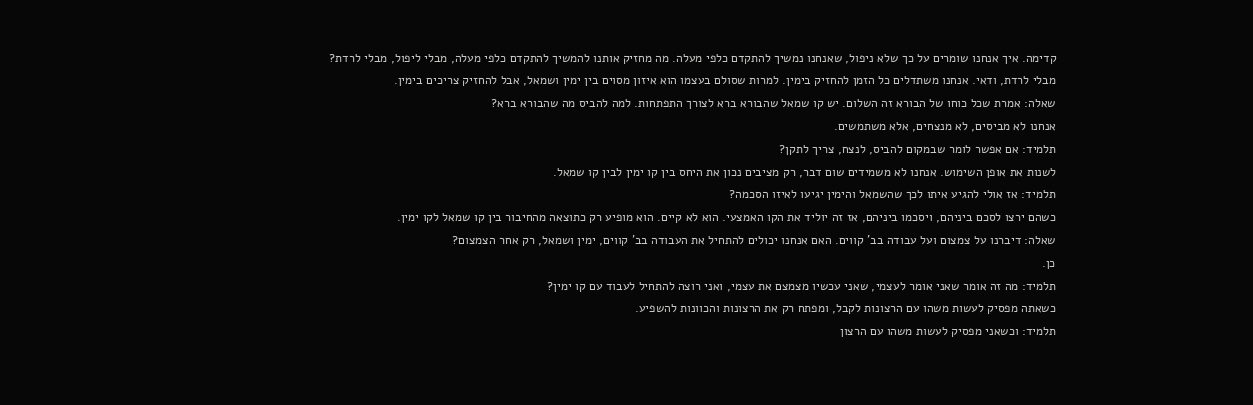קדימה. איך אנחנו שומרים על כך שלא ניפול, שאנחנו נמשיך להתקדם כלפי מעלה. מה מחזיק אותנו להמשיך להתקדם כלפי מעלה, מבלי ליפול, מבלי לרדת?
מבלי לרדת, ודאי. אנחנו משתדלים כל הזמן להחזיק בימין. למרות שסולם בעצמו הוא איזון מסוים בין ימין ושמאל, אבל להחזיק צריכים בימין.
שאלה: אמרת שכל כוחו של הבורא זה השלום. יש קו שמאל שהבורא ברא לצורך התפתחות. למה להביס מה שהבורא ברא?
אנחנו לא מביסים, לא מנצחים, אלא משתמשים.
תלמיד: אם אפשר לומר שבמקום להביס, לנצח, צריך לתקן?
לשנות את אופן השימוש. אנחנו לא משמידים שום דבר, רק מציבים נכון את היחס בין קו ימין לבין קו שמאל.
תלמיד: אז אולי להגיע איתו לכך שהשמאל והימין יגיעו לאיזו הסכמה?
כשהם ירצו לסכם ביניהם, ויסכמו ביניהם, אז זה יוליד את הקו האמצעי. הוא לא קיים. הוא מופיע רק כתוצאה מהחיבור בין קו שמאל לקו ימין.
שאלה: דיברנו על צמצום ועל עבודה בב' קווים. האם אנחנו יכולים להתחיל את העבודה בב' קווים, ימין ושמאל, רק אחר הצמצום?
כן.
תלמיד: מה זה אומר שאני אומר לעצמי, שאני עכשיו מצמצם את עצמי, ואני רוצה להתחיל לעבוד עם קו ימין?
כשאתה מפסיק לעשות משהו עם הרצונות לקבל, ומפתח רק את הרצונות והכוונות להשפיע.
תלמיד: וכשאני מפסיק לעשות משהו עם הרצון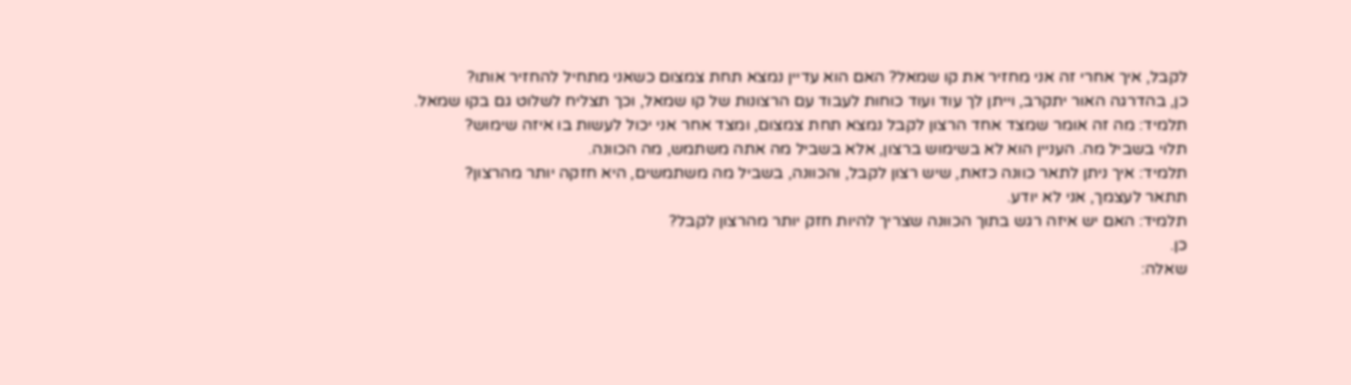לקבל, איך אחרי זה אני מחזיר את קו שמאל? האם הוא עדיין נמצא תחת צמצום כשאני מתחיל להחזיר אותו?
כן, בהדרגה האור יתקרב, וייתן לך עוד ועוד כוחות לעבוד עם הרצונות של קו שמאל, וכך תצליח לשלוט גם בקו שמאל.
תלמיד: מה זה אומר שמצד אחד הרצון לקבל נמצא תחת צמצום, ומצד אחר אני יכול לעשות בו איזה שימוש?
תלוי בשביל מה. העניין הוא לא בשימוש ברצון, אלא בשביל מה אתה משתמש, מה הכוונה.
תלמיד: איך ניתן לתאר כוונה כזאת, שיש רצון לקבל, והכוונה, בשביל מה משתמשים, היא חזקה יותר מהרצון?
תתאר לעצמך, אני לא יודע.
תלמיד: האם יש איזה רגש בתוך הכוונה שצריך להיות חזק יותר מהרצון לקבל?
כן.
שאלה: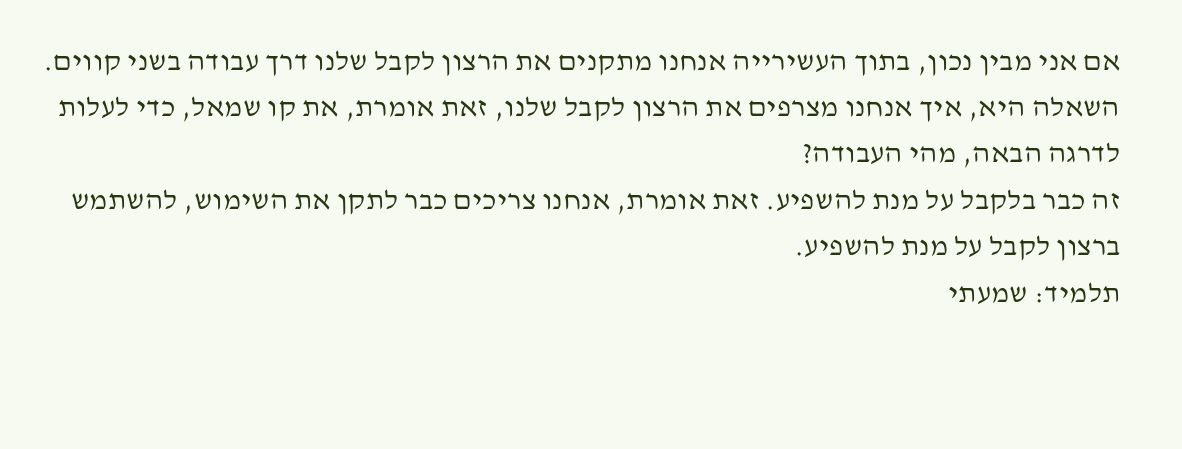אם אני מבין נכון, בתוך העשירייה אנחנו מתקנים את הרצון לקבל שלנו דרך עבודה בשני קווים. השאלה היא, איך אנחנו מצרפים את הרצון לקבל שלנו, זאת אומרת, את קו שמאל, כדי לעלות לדרגה הבאה, מהי העבודה?
זה כבר בלקבל על מנת להשפיע. זאת אומרת, אנחנו צריכים כבר לתקן את השימוש, להשתמש ברצון לקבל על מנת להשפיע.
תלמיד: שמעתי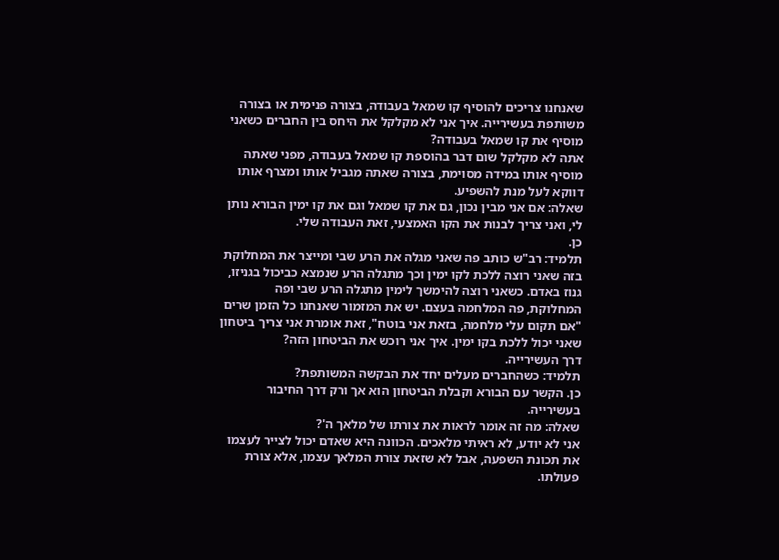שאנחנו צריכים להוסיף קו שמאל בעבודה, בצורה פנימית או בצורה משותפת בעשירייה. איך אני לא מקלקל את היחס בין החברים כשאני מוסיף את קו שמאל בעבודה?
אתה לא מקלקל שום דבר בהוספת קו שמאל בעבודה, מפני שאתה מוסיף אותו במידה מסוימת, בצורה שאתה מגביל אותו ומצרף אותו דווקא לעל מנת להשפיע.
שאלה: אם אני מבין נכון, גם את קו שמאל וגם את קו ימין הבורא נותן לי, ואני צריך לבנות את הקו האמצעי, זאת העבודה שלי.
כן.
תלמיד: רב"ש כותב פה שאני מגלה את הרע שבי ומייצר את המחלוקת בזה שאני רוצה ללכת לקו ימין וכך מתגלה הרע שנמצא כביכול בגניזו, גנוז באדם. כשאני רוצה להימשך לימין מתגלה הרע שבי ופה המחלוקת, פה המלחמה בעצם. יש את המזמור שאנחנו כל הזמן שרים "אם תקום עלי מלחמה, בזאת אני בוטח", זאת אומרת אני צריך ביטחון שאני יכול ללכת בקו ימין. איך אני רוכש את הביטחון הזה?
דרך העשירייה.
תלמיד: כשהחברים מעלים יחד את הבקשה המשותפת?
כן. הקשר עם הבורא וקבלת הביטחון הוא אך ורק דרך החיבור בעשירייה.
שאלה: מה זה אומר לראות את צורתו של מלאך ה'?
אני לא יודע, לא ראיתי מלאכים. הכוונה היא שאדם יכול לצייר לעצמו את תכונת השפעה, אבל לא שזאת צורת המלאך עצמו, אלא צורת פעולתו.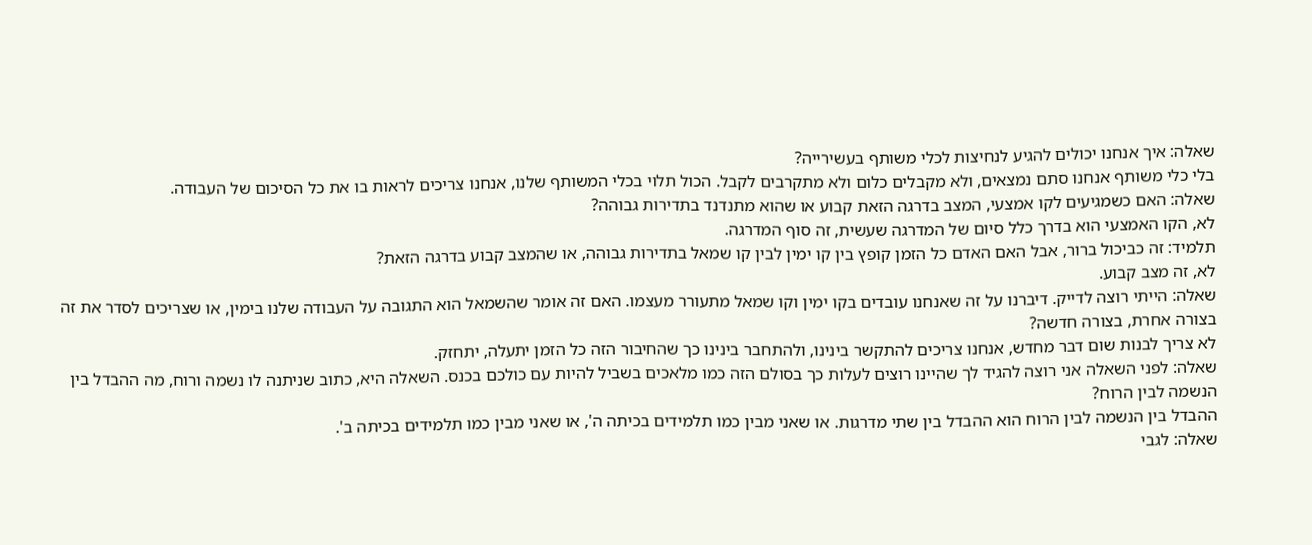שאלה: איך אנחנו יכולים להגיע לנחיצות לכלי משותף בעשירייה?
בלי כלי משותף אנחנו סתם נמצאים, ולא מקבלים כלום ולא מתקרבים לקבל. הכול תלוי בכלי המשותף שלנו, אנחנו צריכים לראות בו את כל הסיכום של העבודה.
שאלה: האם כשמגיעים לקו אמצעי, המצב בדרגה הזאת קבוע או שהוא מתנדנד בתדירות גבוהה?
לא, הקו האמצעי הוא בדרך כלל סיום של המדרגה שעשית, זה סוף המדרגה.
תלמיד: זה כביכול ברור, אבל האם האדם כל הזמן קופץ בין קו ימין לבין קו שמאל בתדירות גבוהה, או שהמצב קבוע בדרגה הזאת?
לא, זה מצב קבוע.
שאלה: הייתי רוצה לדייק. דיברנו על זה שאנחנו עובדים בקו ימין וקו שמאל מתעורר מעצמו. האם זה אומר שהשמאל הוא התגובה על העבודה שלנו בימין, או שצריכים לסדר את זה בצורה אחרת, בצורה חדשה?
לא צריך לבנות שום דבר מחדש, אנחנו צריכים להתקשר בינינו, ולהתחבר בינינו כך שהחיבור הזה כל הזמן יתעלה, יתחזק.
שאלה: לפני השאלה אני רוצה להגיד לך שהיינו רוצים לעלות כך בסולם הזה כמו מלאכים בשביל להיות עם כולכם בכנס. השאלה היא, כתוב שניתנה לו נשמה ורוח, מה ההבדל בין הנשמה לבין הרוח?
ההבדל בין הנשמה לבין הרוח הוא ההבדל בין שתי מדרגות. או שאני מבין כמו תלמידים בכיתה ה', או שאני מבין כמו תלמידים בכיתה ב'.
שאלה: לגבי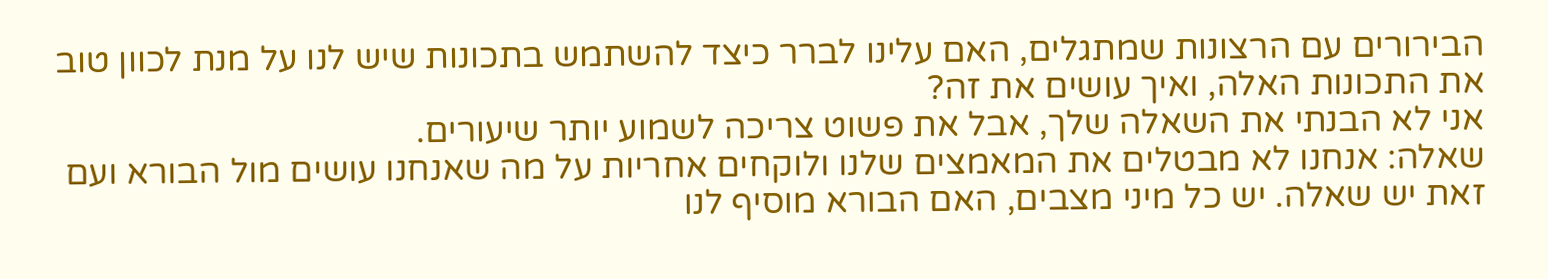הבירורים עם הרצונות שמתגלים, האם עלינו לברר כיצד להשתמש בתכונות שיש לנו על מנת לכוון טוב את התכונות האלה, ואיך עושים את זה?
אני לא הבנתי את השאלה שלך, אבל את פשוט צריכה לשמוע יותר שיעורים.
שאלה: אנחנו לא מבטלים את המאמצים שלנו ולוקחים אחריות על מה שאנחנו עושים מול הבורא ועם זאת יש שאלה. יש כל מיני מצבים, האם הבורא מוסיף לנו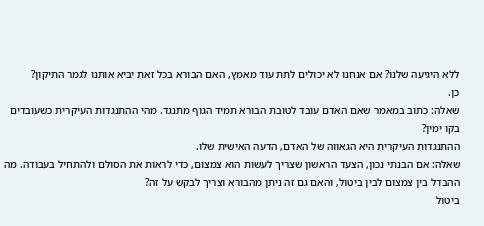ללא היגיעה שלנו? אם אנחנו לא יכולים לתת עוד מאמץ, האם הבורא בכל זאת יביא אותנו לגמר התיקון?
כן.
שאלה: כתוב במאמר שאם האדם עובד לטובת הבורא תמיד הגוף מתנגד. מהי ההתנגדות העיקרית כשעובדים בקו ימין?
ההתנגדות העיקרית היא הגאווה של האדם, הדעה האישית שלו.
שאלה: אם הבנתי נכון, הצעד הראשון שצריך לעשות הוא צמצום, כדי לראות את הסולם ולהתחיל בעבודה. מה ההבדל בין צמצום לבין ביטול, והאם גם זה ניתן מהבורא וצריך לבקש על זה?
ביטול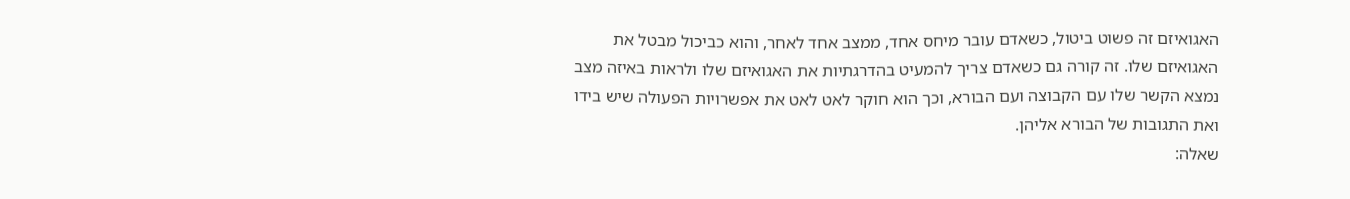האגואיזם זה פשוט ביטול, כשאדם עובר מיחס אחד, ממצב אחד לאחר, והוא כביכול מבטל את האגואיזם שלו. זה קורה גם כשאדם צריך להמעיט בהדרגתיות את האגואיזם שלו ולראות באיזה מצב נמצא הקשר שלו עם הקבוצה ועם הבורא, וכך הוא חוקר לאט לאט את אפשרויות הפעולה שיש בידו ואת התגובות של הבורא אליהן.
שאלה: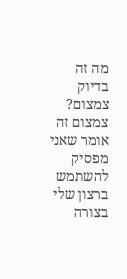מה זה בדיוק צמצום?
צמצום זה אומר שאני מפסיק להשתמש ברצון שלי בצורה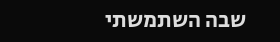שבה השתמשתי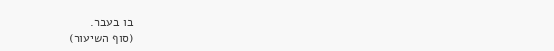בו בעבר.
(סוף השיעור)